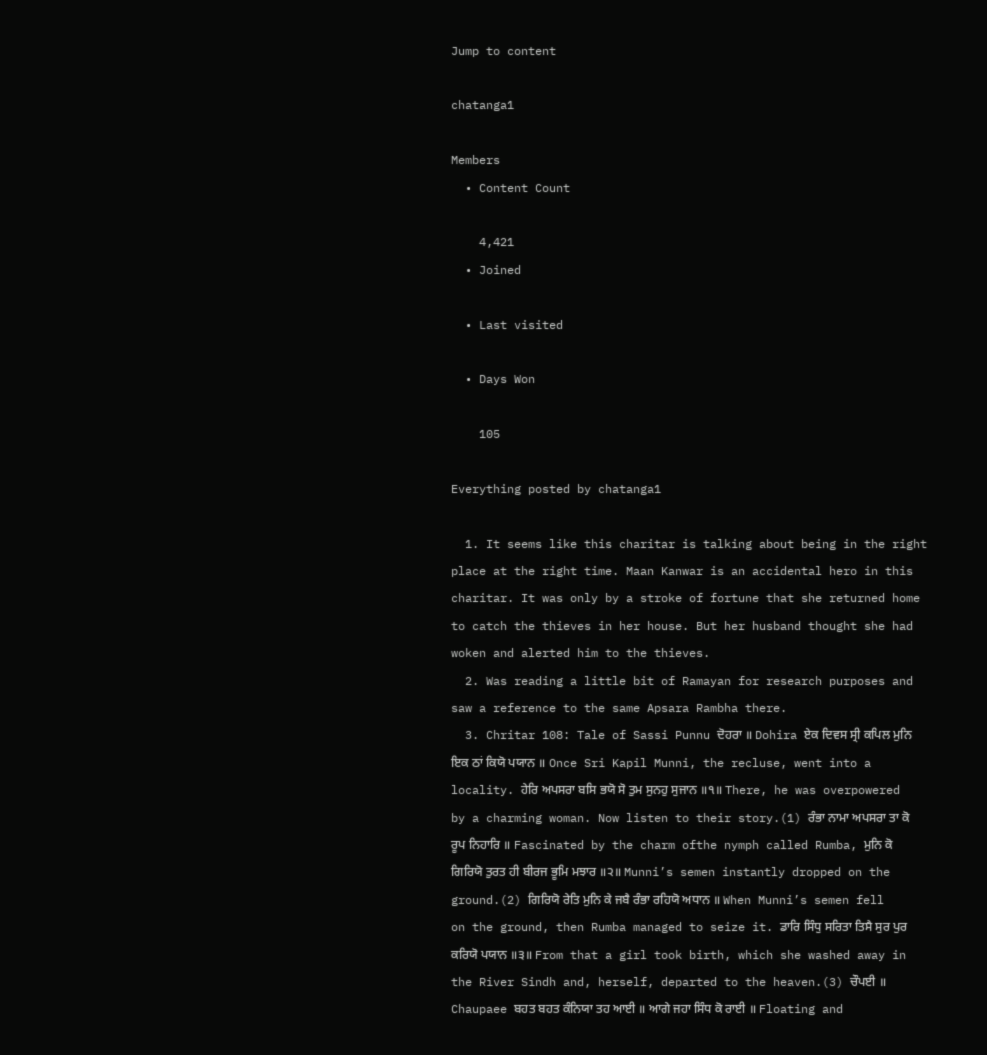Jump to content

chatanga1

Members
  • Content Count

    4,421
  • Joined

  • Last visited

  • Days Won

    105

Everything posted by chatanga1

  1. It seems like this charitar is talking about being in the right place at the right time. Maan Kanwar is an accidental hero in this charitar. It was only by a stroke of fortune that she returned home to catch the thieves in her house. But her husband thought she had woken and alerted him to the thieves.
  2. Was reading a little bit of Ramayan for research purposes and saw a reference to the same Apsara Rambha there.
  3. Chritar 108: Tale of Sassi Punnu ਦੋਹਰਾ ॥ Dohira ਏਕ ਦਿਵਸ ਸ੍ਰੀ ਕਪਿਲ ਮੁਨਿ ਇਕ ਠਾਂ ਕਿਯੋ ਪਯਾਨ ॥ Once Sri Kapil Munni, the recluse, went into a locality. ਹੇਰਿ ਅਪਸਰਾ ਬਸਿ ਭਯੋ ਸੋ ਤੁਮ ਸੁਨਹੁ ਸੁਜਾਨ ॥੧॥ There, he was overpowered by a charming woman. Now listen to their story.(1) ਰੰਭਾ ਨਾਮਾ ਅਪਸਰਾ ਤਾ ਕੋ ਰੂਪ ਨਿਹਾਰਿ ॥ Fascinated by the charm ofthe nymph called Rumba, ਮੁਨਿ ਕੋ ਗਿਰਿਯੋ ਤੁਰਤ ਹੀ ਬੀਰਜ ਭੂਮਿ ਮਝਾਰ ॥੨॥ Munni’s semen instantly dropped on the ground.(2) ਗਿਰਿਯੋ ਰੇਤਿ ਮੁਨਿ ਕੇ ਜਬੈ ਰੰਭਾ ਰਹਿਯੋ ਅਧਾਨ ॥ When Munni’s semen fell on the ground, then Rumba managed to seize it. ਡਾਰਿ ਸਿੰਧੁ ਸਰਿਤਾ ਤਿਸੈ ਸੁਰ ਪੁਰ ਕਰਿਯੋ ਪਯਾਨ ॥੩॥ From that a girl took birth, which she washed away in the River Sindh and, herself, departed to the heaven.(3) ਚੌਪਈ ॥ Chaupaee ਬਹਤ ਬਹਤ ਕੰਨਿਯਾ ਤਹ ਆਈ ॥ ਆਗੇ ਜਹਾ ਸਿੰਧ ਕੋ ਰਾਈ ॥ Floating and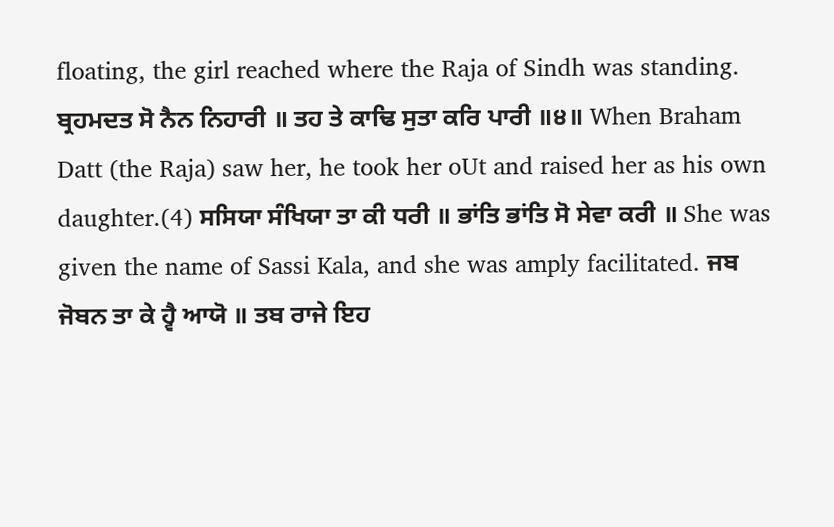floating, the girl reached where the Raja of Sindh was standing. ਬ੍ਰਹਮਦਤ ਸੋ ਨੈਨ ਨਿਹਾਰੀ ॥ ਤਹ ਤੇ ਕਾਢਿ ਸੁਤਾ ਕਰਿ ਪਾਰੀ ॥੪॥ When Braham Datt (the Raja) saw her, he took her oUt and raised her as his own daughter.(4) ਸਸਿਯਾ ਸੰਖਿਯਾ ਤਾ ਕੀ ਧਰੀ ॥ ਭਾਂਤਿ ਭਾਂਤਿ ਸੋ ਸੇਵਾ ਕਰੀ ॥ She was given the name of Sassi Kala, and she was amply facilitated. ਜਬ ਜੋਬਨ ਤਾ ਕੇ ਹ੍ਵੈ ਆਯੋ ॥ ਤਬ ਰਾਜੇ ਇਹ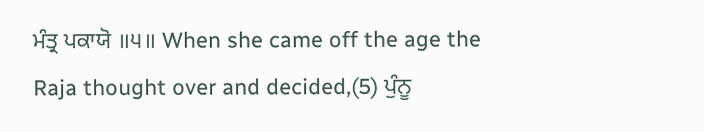ਮੰਤ੍ਰ ਪਕਾਯੋ ॥੫॥ When she came off the age the Raja thought over and decided,(5) ਪੁੰਨੂ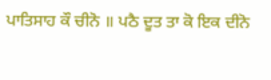ਪਾਤਿਸਾਹ ਕੌ ਚੀਨੋ ॥ ਪਠੈ ਦੂਤ ਤਾ ਕੋ ਇਕ ਦੀਨੋ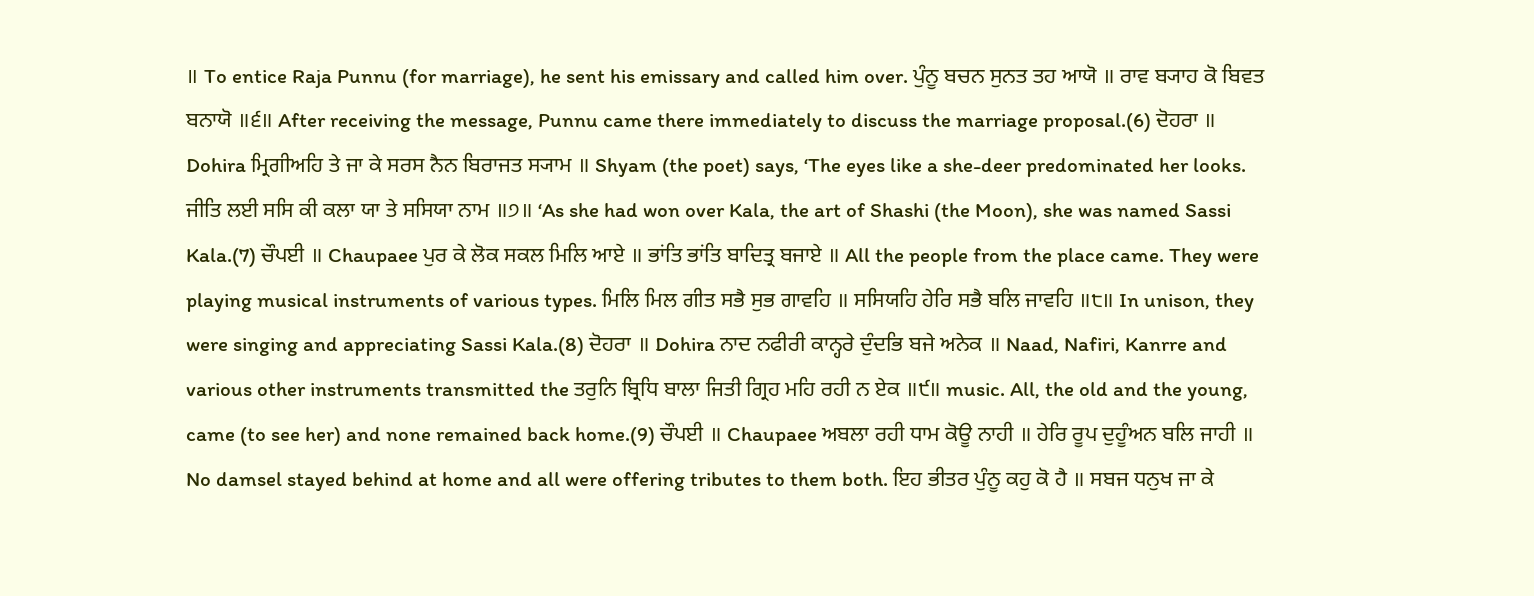॥ To entice Raja Punnu (for marriage), he sent his emissary and called him over. ਪੁੰਨੂ ਬਚਨ ਸੁਨਤ ਤਹ ਆਯੋ ॥ ਰਾਵ ਬ੍ਯਾਹ ਕੋ ਬਿਵਤ ਬਨਾਯੋ ॥੬॥ After receiving the message, Punnu came there immediately to discuss the marriage proposal.(6) ਦੋਹਰਾ ॥ Dohira ਮ੍ਰਿਗੀਅਹਿ ਤੇ ਜਾ ਕੇ ਸਰਸ ਨੈਨ ਬਿਰਾਜਤ ਸ੍ਯਾਮ ॥ Shyam (the poet) says, ‘The eyes like a she-deer predominated her looks. ਜੀਤਿ ਲਈ ਸਸਿ ਕੀ ਕਲਾ ਯਾ ਤੇ ਸਸਿਯਾ ਨਾਮ ॥੭॥ ‘As she had won over Kala, the art of Shashi (the Moon), she was named Sassi Kala.(7) ਚੌਪਈ ॥ Chaupaee ਪੁਰ ਕੇ ਲੋਕ ਸਕਲ ਮਿਲਿ ਆਏ ॥ ਭਾਂਤਿ ਭਾਂਤਿ ਬਾਦਿਤ੍ਰ ਬਜਾਏ ॥ All the people from the place came. They were playing musical instruments of various types. ਮਿਲਿ ਮਿਲ ਗੀਤ ਸਭੈ ਸੁਭ ਗਾਵਹਿ ॥ ਸਸਿਯਹਿ ਹੇਰਿ ਸਭੈ ਬਲਿ ਜਾਵਹਿ ॥੮॥ In unison, they were singing and appreciating Sassi Kala.(8) ਦੋਹਰਾ ॥ Dohira ਨਾਦ ਨਫੀਰੀ ਕਾਨ੍ਹਰੇ ਦੁੰਦਭਿ ਬਜੇ ਅਨੇਕ ॥ Naad, Nafiri, Kanrre and various other instruments transmitted the ਤਰੁਨਿ ਬ੍ਰਿਧਿ ਬਾਲਾ ਜਿਤੀ ਗ੍ਰਿਹ ਮਹਿ ਰਹੀ ਨ ਏਕ ॥੯॥ music. All, the old and the young, came (to see her) and none remained back home.(9) ਚੌਪਈ ॥ Chaupaee ਅਬਲਾ ਰਹੀ ਧਾਮ ਕੋਊ ਨਾਹੀ ॥ ਹੇਰਿ ਰੂਪ ਦੁਹੂੰਅਨ ਬਲਿ ਜਾਹੀ ॥ No damsel stayed behind at home and all were offering tributes to them both. ਇਹ ਭੀਤਰ ਪੁੰਨੂ ਕਹੁ ਕੋ ਹੈ ॥ ਸਬਜ ਧਨੁਖ ਜਾ ਕੇ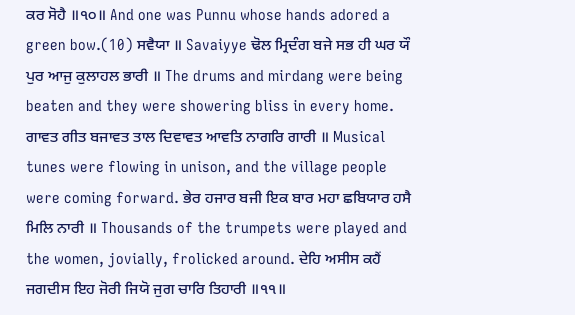ਕਰ ਸੋਹੈ ॥੧੦॥ And one was Punnu whose hands adored a green bow.(10) ਸਵੈਯਾ ॥ Savaiyye ਢੋਲ ਮ੍ਰਿਦੰਗ ਬਜੇ ਸਭ ਹੀ ਘਰ ਯੌ ਪੁਰ ਆਜੁ ਕੁਲਾਹਲ ਭਾਰੀ ॥ The drums and mirdang were being beaten and they were showering bliss in every home. ਗਾਵਤ ਗੀਤ ਬਜਾਵਤ ਤਾਲ ਦਿਵਾਵਤ ਆਵਤਿ ਨਾਗਰਿ ਗਾਰੀ ॥ Musical tunes were flowing in unison, and the village people were coming forward. ਭੇਰ ਹਜਾਰ ਬਜੀ ਇਕ ਬਾਰ ਮਹਾ ਛਬਿਯਾਰ ਹਸੈ ਮਿਲਿ ਨਾਰੀ ॥ Thousands of the trumpets were played and the women, jovially, frolicked around. ਦੇਹਿ ਅਸੀਸ ਕਹੈਂ ਜਗਦੀਸ ਇਹ ਜੋਰੀ ਜਿਯੋ ਜੁਗ ਚਾਰਿ ਤਿਹਾਰੀ ॥੧੧॥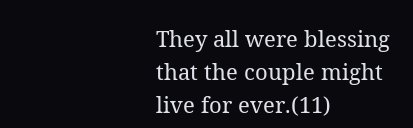They all were blessing that the couple might live for ever.(11)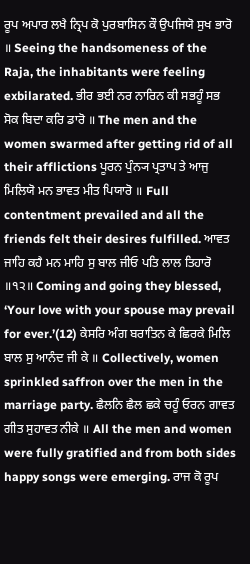ਰੂਪ ਅਪਾਰ ਲਖੈ ਨ੍ਰਿਪ ਕੋ ਪੁਰਬਾਸਿਨ ਕੌ ਉਪਜਿਯੋ ਸੁਖ ਭਾਰੋ ॥ Seeing the handsomeness of the Raja, the inhabitants were feeling exbilarated. ਭੀਰ ਭਈ ਨਰ ਨਾਰਿਨ ਕੀ ਸਭਹੂੰ ਸਭ ਸੋਕ ਬਿਦਾ ਕਰਿ ਡਾਰੋ ॥ The men and the women swarmed after getting rid of all their afflictions ਪੂਰਨ ਪੁੰਨ੍ਯ ਪ੍ਰਤਾਪ ਤੇ ਆਜੁ ਮਿਲਿਯੋ ਮਨ ਭਾਵਤ ਮੀਤ ਪਿਯਾਰੋ ॥ Full contentment prevailed and all the friends felt their desires fulfilled. ਆਵਤ ਜਾਹਿ ਕਹੈ ਮਨ ਮਾਹਿ ਸੁ ਬਾਲ ਜੀਓ ਪਤਿ ਲਾਲ ਤਿਹਾਰੋ ॥੧੨॥ Coming and going they blessed, ‘Your love with your spouse may prevail for ever.’(12) ਕੇਸਰਿ ਅੰਗ ਬਰਾਤਿਨ ਕੇ ਛਿਰਕੇ ਮਿਲਿ ਬਾਲ ਸੁ ਆਨੰਦ ਜੀ ਕੇ ॥ Collectively, women sprinkled saffron over the men in the marriage party. ਛੈਲਨਿ ਛੈਲ ਛਕੇ ਚਹੂੰ ਓਰਨ ਗਾਵਤ ਗੀਤ ਸੁਹਾਵਤ ਨੀਕੇ ॥ All the men and women were fully gratified and from both sides happy songs were emerging. ਰਾਜ ਕੋ ਰੂਪ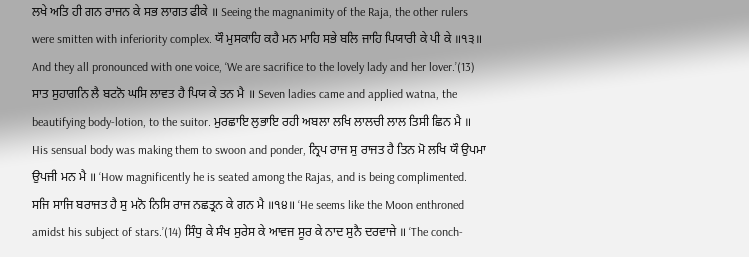ਲਖੇ ਅਤਿ ਹੀ ਗਨ ਰਾਜਨ ਕੇ ਸਭ ਲਾਗਤ ਫੀਕੇ ॥ Seeing the magnanimity of the Raja, the other rulers were smitten with inferiority complex. ਯੌ ਮੁਸਕਾਹਿ ਕਹੈ ਮਨ ਮਾਹਿ ਸਭੇ ਬਲਿ ਜਾਹਿ ਪਿਯਾਰੀ ਕੇ ਪੀ ਕੇ ॥੧੩॥ And they all pronounced with one voice, ‘We are sacrifice to the lovely lady and her lover.’(13) ਸਾਤ ਸੁਹਾਗਨਿ ਲੈ ਬਟਨੋ ਘਸਿ ਲਾਵਤ ਹੈ ਪਿਯ ਕੇ ਤਨ ਮੈ ॥ Seven ladies came and applied watna, the beautifying body-lotion, to the suitor. ਮੁਰਛਾਇ ਲੁਭਾਇ ਰਹੀ ਅਬਲਾ ਲਖਿ ਲਾਲਚੀ ਲਾਲ ਤਿਸੀ ਛਿਨ ਮੈ ॥ His sensual body was making them to swoon and ponder, ਨ੍ਰਿਪ ਰਾਜ ਸੁ ਰਾਜਤ ਹੈ ਤਿਨ ਮੋ ਲਖਿ ਯੌ ਉਪਮਾ ਉਪਜੀ ਮਨ ਮੈ ॥ ‘How magnificently he is seated among the Rajas, and is being complimented. ਸਜਿ ਸਾਜਿ ਬਰਾਜਤ ਹੈ ਸੁ ਮਨੋ ਨਿਸਿ ਰਾਜ ਨਛਤ੍ਰਨ ਕੇ ਗਨ ਮੈ ॥੧੪॥ ‘He seems like the Moon enthroned amidst his subject of stars.’(14) ਸਿੰਧੁ ਕੇ ਸੰਖ ਸੁਰੇਸ ਕੇ ਆਵਜ ਸੂਰ ਕੇ ਨਾਦ ਸੁਨੈ ਦਰਵਾਜੇ ॥ ‘The conch-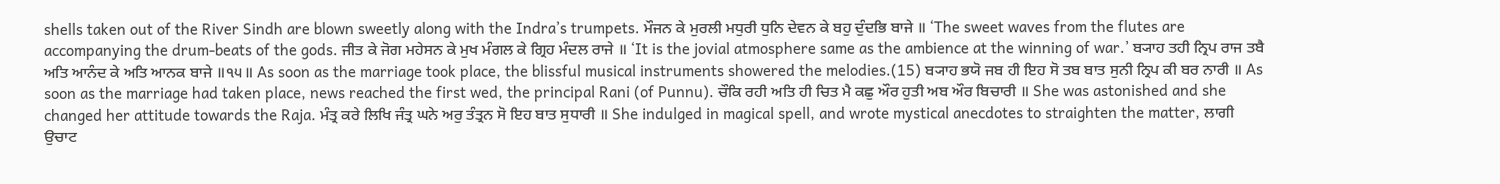shells taken out of the River Sindh are blown sweetly along with the Indra’s trumpets. ਮੌਜਨ ਕੇ ਮੁਰਲੀ ਮਧੁਰੀ ਧੁਨਿ ਦੇਵਨ ਕੇ ਬਹੁ ਦੁੰਦਭਿ ਬਾਜੇ ॥ ‘The sweet waves from the flutes are accompanying the drum-beats of the gods. ਜੀਤ ਕੇ ਜੋਗ ਮਹੇਸਨ ਕੇ ਮੁਖ ਮੰਗਲ ਕੇ ਗ੍ਰਿਹ ਮੰਦਲ ਰਾਜੇ ॥ ‘It is the jovial atmosphere same as the ambience at the winning of war.’ ਬ੍ਯਾਹ ਤਹੀ ਨ੍ਰਿਪ ਰਾਜ ਤਬੈ ਅਤਿ ਆਨੰਦ ਕੇ ਅਤਿ ਆਨਕ ਬਾਜੇ ॥੧੫॥ As soon as the marriage took place, the blissful musical instruments showered the melodies.(15) ਬ੍ਯਾਹ ਭਯੋ ਜਬ ਹੀ ਇਹ ਸੋ ਤਬ ਬਾਤ ਸੁਨੀ ਨ੍ਰਿਪ ਕੀ ਬਰ ਨਾਰੀ ॥ As soon as the marriage had taken place, news reached the first wed, the principal Rani (of Punnu). ਚੌਕਿ ਰਹੀ ਅਤਿ ਹੀ ਚਿਤ ਮੈ ਕਛੁ ਔਰ ਹੁਤੀ ਅਬ ਔਰ ਬਿਚਾਰੀ ॥ She was astonished and she changed her attitude towards the Raja. ਮੰਤ੍ਰ ਕਰੇ ਲਿਖਿ ਜੰਤ੍ਰ ਘਨੇ ਅਰੁ ਤੰਤ੍ਰਨ ਸੋ ਇਹ ਬਾਤ ਸੁਧਾਰੀ ॥ She indulged in magical spell, and wrote mystical anecdotes to straighten the matter, ਲਾਗੀ ਉਚਾਟ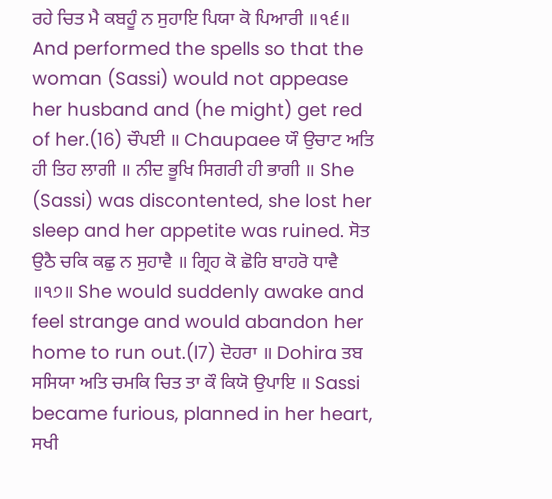ਰਹੇ ਚਿਤ ਮੈ ਕਬਹੂੰ ਨ ਸੁਹਾਇ ਪਿਯਾ ਕੋ ਪਿਆਰੀ ॥੧੬॥ And performed the spells so that the woman (Sassi) would not appease her husband and (he might) get red of her.(16) ਚੌਪਈ ॥ Chaupaee ਯੌ ਉਚਾਟ ਅਤਿ ਹੀ ਤਿਹ ਲਾਗੀ ॥ ਨੀਦ ਭੂਖਿ ਸਿਗਰੀ ਹੀ ਭਾਗੀ ॥ She (Sassi) was discontented, she lost her sleep and her appetite was ruined. ਸੋਤ ਉਠੈ ਚਕਿ ਕਛੁ ਨ ਸੁਹਾਵੈ ॥ ਗ੍ਰਿਹ ਕੋ ਛੋਰਿ ਬਾਹਰੋ ਧਾਵੈ ॥੧੭॥ She would suddenly awake and feel strange and would abandon her home to run out.(l7) ਦੋਹਰਾ ॥ Dohira ਤਬ ਸਸਿਯਾ ਅਤਿ ਚਮਕਿ ਚਿਤ ਤਾ ਕੌ ਕਿਯੋ ਉਪਾਇ ॥ Sassi became furious, planned in her heart, ਸਖੀ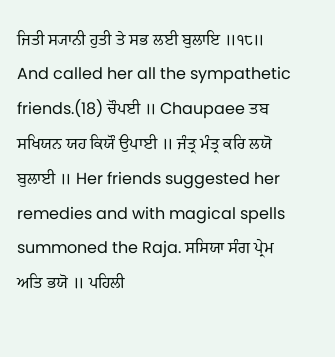ਜਿਤੀ ਸ੍ਯਾਨੀ ਹੁਤੀ ਤੇ ਸਭ ਲਈ ਬੁਲਾਇ ॥੧੮॥ And called her all the sympathetic friends.(18) ਚੌਪਈ ॥ Chaupaee ਤਬ ਸਖਿਯਨ ਯਹ ਕਿਯੌ ਉਪਾਈ ॥ ਜੰਤ੍ਰ ਮੰਤ੍ਰ ਕਰਿ ਲਯੋ ਬੁਲਾਈ ॥ Her friends suggested her remedies and with magical spells summoned the Raja. ਸਸਿਯਾ ਸੰਗ ਪ੍ਰੇਮ ਅਤਿ ਭਯੋ ॥ ਪਹਿਲੀ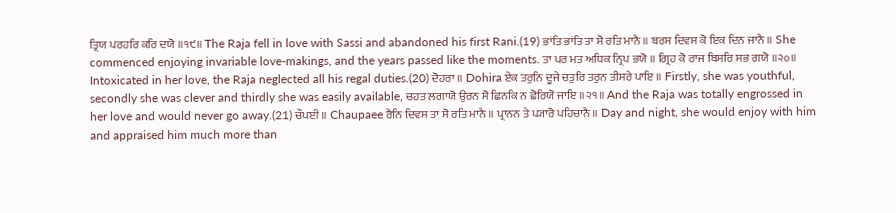ਤ੍ਰਿਯ ਪਰਹਰਿ ਕਰਿ ਦਯੋ ॥੧੯॥ The Raja fell in love with Sassi and abandoned his first Rani.(19) ਭਾਂਤਿ ਭਾਂਤਿ ਤਾ ਸੋ ਰਤਿ ਮਾਨੈ ॥ ਬਰਸ ਦਿਵਸ ਕੋ ਇਕ ਦਿਨ ਜਾਨੈ ॥ She commenced enjoying invariable love-makings, and the years passed like the moments. ਤਾ ਪਰ ਮਤ ਅਧਿਕ ਨ੍ਰਿਪ ਭਯੋ ॥ ਗ੍ਰਿਹ ਕੋ ਰਾਜ ਬਿਸਰਿ ਸਭ ਗਯੋ ॥੨੦॥ Intoxicated in her love, the Raja neglected all his regal duties.(20) ਦੋਹਰਾ ॥ Dohira ਏਕ ਤਰੁਨਿ ਦੂਜੇ ਚਤੁਰਿ ਤਰੁਨ ਤੀਸਰੇ ਪਾਇ ॥ Firstly, she was youthful, secondly she was clever and thirdly she was easily available, ਚਹਤ ਲਗਾਯੋ ਉਰਨ ਸੋ ਛਿਨਕਿ ਨ ਛੋਰਿਯੋ ਜਾਇ ॥੨੧॥ And the Raja was totally engrossed in her love and would never go away.(21) ਚੌਪਈ ॥ Chaupaee ਰੈਨਿ ਦਿਵਸ ਤਾ ਸੋ ਰਤਿ ਮਾਨੈ ॥ ਪ੍ਰਾਨਨ ਤੇ ਪ੍ਯਾਰੋ ਪਹਿਚਾਨੈ ॥ Day and night, she would enjoy with him and appraised him much more than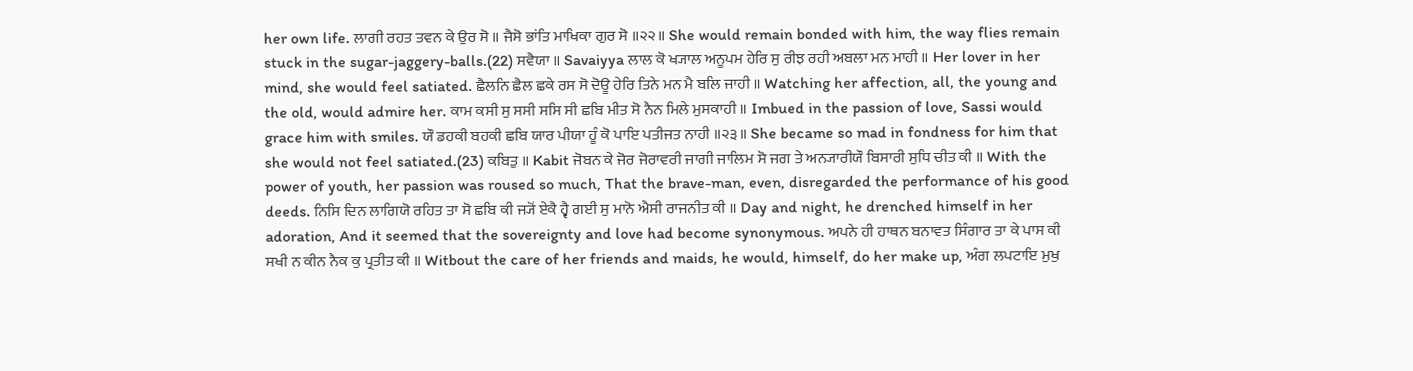her own life. ਲਾਗੀ ਰਹਤ ਤਵਨ ਕੇ ਉਰ ਸੋ ॥ ਜੈਸੋ ਭਾਂਤਿ ਮਾਖਿਕਾ ਗੁਰ ਸੋ ॥੨੨॥ She would remain bonded with him, the way flies remain stuck in the sugar-jaggery-balls.(22) ਸਵੈਯਾ ॥ Savaiyya ਲਾਲ ਕੋ ਖ੍ਯਾਲ ਅਨੂਪਮ ਹੇਰਿ ਸੁ ਰੀਝ ਰਹੀ ਅਬਲਾ ਮਨ ਮਾਹੀ ॥ Her lover in her mind, she would feel satiated. ਛੈਲਨਿ ਛੈਲ ਛਕੇ ਰਸ ਸੋ ਦੋਊ ਹੇਰਿ ਤਿਨੇ ਮਨ ਮੈ ਬਲਿ ਜਾਹੀ ॥ Watching her affection, all, the young and the old, would admire her. ਕਾਮ ਕਸੀ ਸੁ ਸਸੀ ਸਸਿ ਸੀ ਛਬਿ ਮੀਤ ਸੋ ਨੈਨ ਮਿਲੇ ਮੁਸਕਾਹੀ ॥ Imbued in the passion of love, Sassi would grace him with smiles. ਯੌ ਡਹਕੀ ਬਹਕੀ ਛਬਿ ਯਾਰ ਪੀਯਾ ਹੂੰ ਕੋ ਪਾਇ ਪਤੀਜਤ ਨਾਹੀ ॥੨੩॥ She became so mad in fondness for him that she would not feel satiated.(23) ਕਬਿਤੁ ॥ Kabit ਜੋਬਨ ਕੇ ਜੋਰ ਜੋਰਾਵਰੀ ਜਾਗੀ ਜਾਲਿਮ ਸੋ ਜਗ ਤੇ ਅਨ੍ਯਾਰੀਯੌ ਬਿਸਾਰੀ ਸੁਧਿ ਚੀਤ ਕੀ ॥ With the power of youth, her passion was roused so much, That the brave-man, even, disregarded the performance of his good deeds. ਨਿਸਿ ਦਿਨ ਲਾਗਿਯੋ ਰਹਿਤ ਤਾ ਸੋ ਛਬਿ ਕੀ ਜ੍ਯੋਂ ਏਕੈ ਹ੍ਵੈ ਗਈ ਸੁ ਮਾਨੋ ਐਸੀ ਰਾਜਨੀਤ ਕੀ ॥ Day and night, he drenched himself in her adoration, And it seemed that the sovereignty and love had become synonymous. ਅਪਨੇ ਹੀ ਹਾਥਨ ਬਨਾਵਤ ਸਿੰਗਾਰ ਤਾ ਕੇ ਪਾਸ ਕੀ ਸਖੀ ਨ ਕੀਨ ਨੈਕ ਕੁ ਪ੍ਰਤੀਤ ਕੀ ॥ Witbout the care of her friends and maids, he would, himself, do her make up, ਅੰਗ ਲਪਟਾਇ ਮੁਖੁ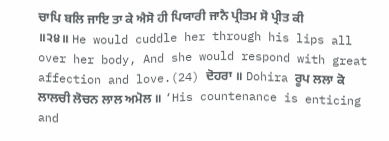ਚਾਪਿ ਬਲਿ ਜਾਇ ਤਾ ਕੇ ਐਸੋ ਹੀ ਪਿਯਾਰੀ ਜਾਨੈ ਪ੍ਰੀਤਮ ਸੋ ਪ੍ਰੀਤ ਕੀ ॥੨੪॥ He would cuddle her through his lips all over her body, And she would respond with great affection and love.(24) ਦੋਹਰਾ ॥ Dohira ਰੂਪ ਲਲਾ ਕੋ ਲਾਲਚੀ ਲੋਚਨ ਲਾਲ ਅਮੋਲ ॥ ‘His countenance is enticing and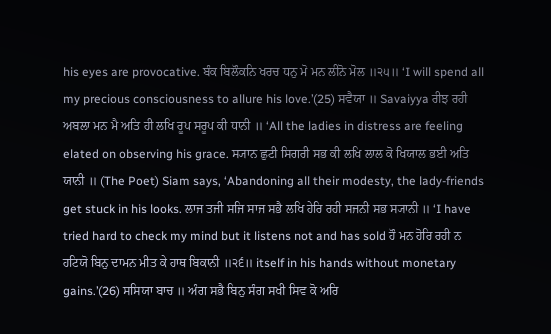his eyes are provocative. ਬੰਕ ਬਿਲੌਕਨਿ ਖਰਚ ਧਨੁ ਮੋ ਮਨ ਲੀਨੋ ਮੋਲ ॥੨੫॥ ‘I will spend all my precious consciousness to allure his love.’(25) ਸਵੈਯਾ ॥ Savaiyya ਰੀਝ ਰਹੀ ਅਬਲਾ ਮਨ ਮੈ ਅਤਿ ਹੀ ਲਖਿ ਰੂਪ ਸਰੂਪ ਕੀ ਧਾਨੀ ॥ ‘All the ladies in distress are feeling elated on observing his grace. ਸ੍ਯਾਨ ਛੁਟੀ ਸਿਗਰੀ ਸਭ ਕੀ ਲਖਿ ਲਾਲ ਕੋ ਖਿਯਾਲ ਭਈ ਅਤਿ ਯਾਨੀ ॥ (The Poet) Siam says, ‘Abandoning all their modesty, the lady-friends get stuck in his looks. ਲਾਜ ਤਜੀ ਸਜਿ ਸਾਜ ਸਭੈ ਲਖਿ ਹੇਰਿ ਰਹੀ ਸਜਨੀ ਸਭ ਸ੍ਯਾਨੀ ॥ ‘I have tried hard to check my mind but it listens not and has sold ਹੌ ਮਨ ਹੋਰਿ ਰਹੀ ਨ ਹਟਿਯੋ ਬਿਨੁ ਦਾਮਨ ਮੀਤ ਕੇ ਹਾਥ ਬਿਕਾਨੀ ॥੨੬॥ itself in his hands without monetary gains.’(26) ਸਸਿਯਾ ਬਾਚ ॥ ਅੰਗ ਸਭੈ ਬਿਨੁ ਸੰਗ ਸਖੀ ਸਿਵ ਕੋ ਅਰਿ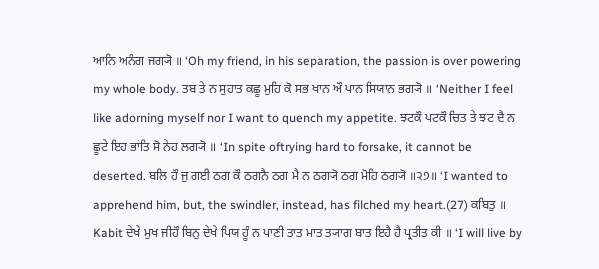ਆਨਿ ਅਨੰਗ ਜਗ੍ਯੋ ॥ ‘Oh my friend, in his separation, the passion is over powering my whole body. ਤਬ ਤੇ ਨ ਸੁਹਾਤ ਕਛੂ ਮੁਹਿ ਕੋ ਸਭ ਖਾਨ ਔ ਪਾਨ ਸਿਯਾਨ ਭਗ੍ਯੋ ॥ ‘Neither I feel like adorning myself nor I want to quench my appetite. ਝਟਕੌ ਪਟਕੌ ਚਿਤ ਤੇ ਝਟ ਦੈ ਨ ਛੂਟੇ ਇਹ ਭਾਂਤਿ ਸੋ ਨੇਹ ਲਗ੍ਯੋ ॥ ‘In spite oftrying hard to forsake, it cannot be deserted. ਬਲਿ ਹੌ ਜੁ ਗਈ ਠਗ ਕੌ ਠਗਨੈ ਠਗ ਮੈ ਨ ਠਗ੍ਯੋ ਠਗ ਮੋਹਿ ਠਗ੍ਯੋ ॥੨੭॥ ‘I wanted to apprehend him, but, the swindler, instead, has filched my heart.(27) ਕਬਿਤੁ ॥ Kabit ਦੇਖੇ ਮੁਖ ਜੀਹੌ ਬਿਨੁ ਦੇਖੇ ਪਿਯ ਹੂੰ ਨ ਪਾਣੀ ਤਾਤ ਮਾਤ ਤ੍ਯਾਗ ਬਾਤ ਇਹੈ ਹੈ ਪ੍ਰਤੀਤ ਕੀ ॥ ‘I will live by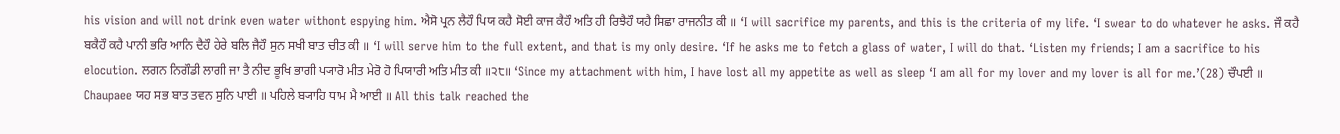his vision and will not drink even water withont espying him. ਐਸੋ ਪ੍ਰਨ ਲੈਹੌ ਪਿਯ ਕਹੈ ਸੋਈ ਕਾਜ ਕੈਹੌ ਅਤਿ ਹੀ ਰਿਝੈਹੌ ਯਹੈ ਸਿਛਾ ਰਾਜਨੀਤ ਕੀ ॥ ‘I will sacrifice my parents, and this is the criteria of my life. ‘I swear to do whatever he asks. ਜੌ ਕਹੈ ਬਕੈਹੌ ਕਹੈ ਪਾਨੀ ਭਰਿ ਆਨਿ ਦੈਹੌ ਹੇਰੇ ਬਲਿ ਜੈਹੌ ਸੁਨ ਸਖੀ ਬਾਤ ਚੀਤ ਕੀ ॥ ‘I will serve him to the full extent, and that is my only desire. ‘If he asks me to fetch a glass of water, I will do that. ‘Listen my friends; I am a sacrifice to his elocution. ਲਗਨ ਨਿਗੌਡੀ ਲਾਗੀ ਜਾ ਤੈ ਨੀਦ ਭੂਖਿ ਭਾਗੀ ਪ੍ਯਾਰੋ ਮੀਤ ਮੇਰੋ ਹੋ ਪਿਯਾਰੀ ਅਤਿ ਮੀਤ ਕੀ ॥੨੮॥ ‘Since my attachment with him, I have lost all my appetite as well as sleep ‘I am all for my lover and my lover is all for me.’(28) ਚੌਪਈ ॥ Chaupaee ਯਹ ਸਭ ਬਾਤ ਤਵਨ ਸੁਨਿ ਪਾਈ ॥ ਪਹਿਲੇ ਬ੍ਯਾਹਿ ਧਾਮ ਮੈ ਆਈ ॥ All this talk reached the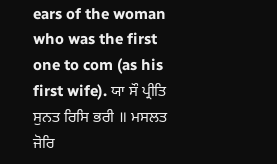ears of the woman who was the first one to com (as his first wife). ਯਾ ਸੌ ਪ੍ਰੀਤਿ ਸੁਨਤ ਰਿਸਿ ਭਰੀ ॥ ਮਸਲਤ ਜੋਰਿ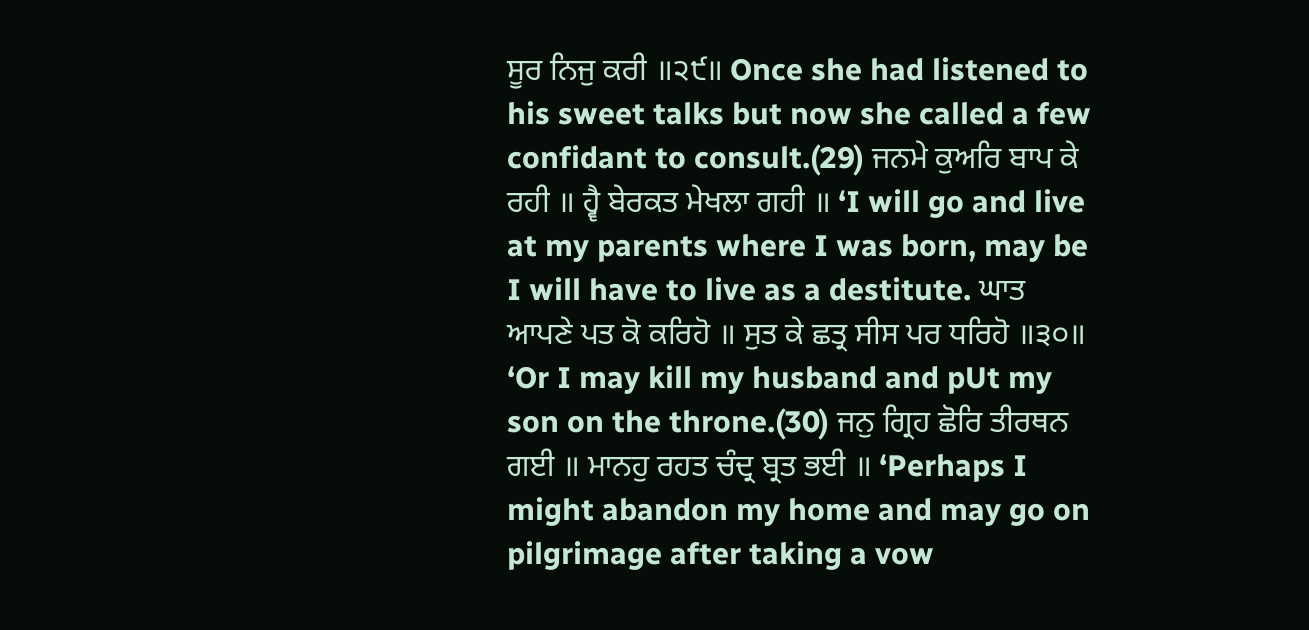ਸੂਰ ਨਿਜੁ ਕਰੀ ॥੨੯॥ Once she had listened to his sweet talks but now she called a few confidant to consult.(29) ਜਨਮੇ ਕੁਅਰਿ ਬਾਪ ਕੇ ਰਹੀ ॥ ਹ੍ਵੈ ਬੇਰਕਤ ਮੇਖਲਾ ਗਹੀ ॥ ‘I will go and live at my parents where I was born, may be I will have to live as a destitute. ਘਾਤ ਆਪਣੇ ਪਤ ਕੋ ਕਰਿਹੋ ॥ ਸੁਤ ਕੇ ਛਤ੍ਰ ਸੀਸ ਪਰ ਧਰਿਹੋ ॥੩੦॥ ‘Or I may kill my husband and pUt my son on the throne.(30) ਜਨੁ ਗ੍ਰਿਹ ਛੋਰਿ ਤੀਰਥਨ ਗਈ ॥ ਮਾਨਹੁ ਰਹਤ ਚੰਦ੍ਰ ਬ੍ਰਤ ਭਈ ॥ ‘Perhaps I might abandon my home and may go on pilgrimage after taking a vow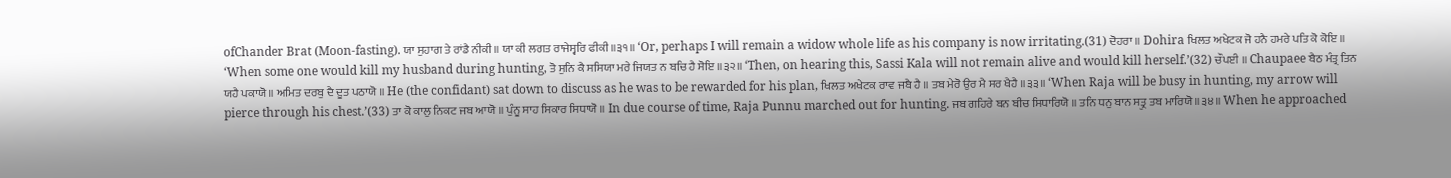ofChander Brat (Moon-fasting). ਯਾ ਸੁਹਾਗ ਤੇ ਰਾਂਡੈ ਨੀਕੀ ॥ ਯਾ ਕੀ ਲਗਤ ਰਾਜੇਸ੍ਵਰਿ ਫੀਕੀ ॥੩੧॥ ‘Or, perhaps I will remain a widow whole life as his company is now irritating.(31) ਦੋਹਰਾ ॥ Dohira ਖਿਲਤ ਅਖੇਟਕ ਜੋ ਹਨੈ ਹਮਰੇ ਪਤਿ ਕੋ ਕੋਇ ॥ ‘When some one would kill my husband during hunting, ਤੋ ਸੁਨਿ ਕੈ ਸਸਿਯਾ ਮਰੇ ਜਿਯਤ ਨ ਬਚਿ ਹੈ ਸੋਇ ॥੩੨॥ ‘Then, on hearing this, Sassi Kala will not remain alive and would kill herself.’(32) ਚੌਪਈ ॥ Chaupaee ਬੈਠ ਮੰਤ੍ਰ ਤਿਨ ਯਹੈ ਪਕਾਯੋ ॥ ਅਮਿਤ ਦਰਬੁ ਦੈ ਦੂਤ ਪਠਾਯੋ ॥ He (the confidant) sat down to discuss as he was to be rewarded for his plan, ਖਿਲਤ ਅਖੇਟਕ ਰਾਵ ਜਬੈ ਹੈ ॥ ਤਬ ਮੇਰੋ ਉਰ ਮੈ ਸਰ ਖੈਹੈ ॥੩੩॥ ‘When Raja will be busy in hunting, my arrow will pierce through his chest.’(33) ਤਾ ਕੋ ਕਾਲੁ ਨਿਕਟ ਜਬ ਆਯੋ ॥ ਪੁੰਨੂ ਸਾਹ ਸਿਕਾਰ ਸਿਧਾਯੋ ॥ In due course of time, Raja Punnu marched out for hunting. ਜਬ ਗਹਿਰੇ ਬਨ ਬੀਚ ਸਿਧਾਰਿਯੋ ॥ ਤਨਿ ਧਨੁ ਬਾਨ ਸਤ੍ਰੁ ਤਬ ਮਾਰਿਯੋ ॥੩੪॥ When he approached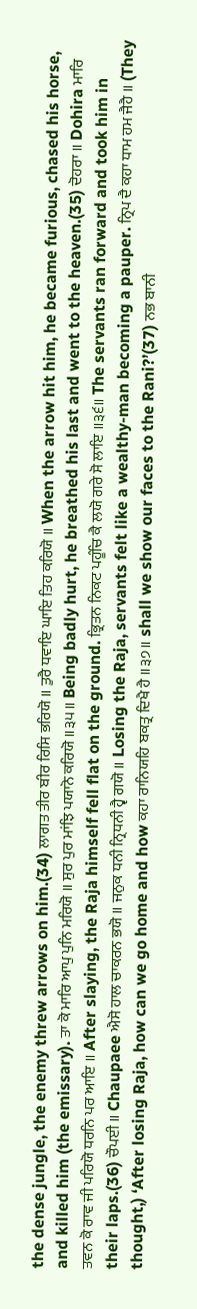the dense jungle, the enemy threw arrows on him.(34) ਲਾਗਤ ਤੀਰ ਬੀਰ ਰਿਸਿ ਭਰਿਯੋ ॥ ਤੁਰੈ ਧਵਾਇ ਘਾਇ ਤਿਹ ਕਰਿਯੋ ॥ When the arrow hit him, he became furious, chased his horse, and killed him (the emissary). ਤਾ ਕੋ ਮਾਰਿ ਆਪੁ ਪੁਨਿ ਮਰਿਯੋ ॥ ਸੁਰ ਪੁਰ ਮਾਂਝਿ ਪਯਾਨੋ ਕਰਿਯੋ ॥੩੫॥ Being badly hurt, he breathed his last and went to the heaven.(35) ਦੋਹਰਾ ॥ Dohira ਮਾਰਿ ਤਵਨ ਕੋ ਰਾਵ ਜੀ ਪਰਿਯੋ ਧਰਨਿ ਪਰ ਆਇ ॥ After slaying, the Raja himself fell flat on the ground. ਭ੍ਰਿਤਨ ਨਿਕਟ ਪਹੂੰਚਿ ਕੈ ਲਯੋ ਗਰੇ ਸੋ ਲਾਇ ॥੩੬॥ The servants ran forward and took him in their laps.(36) ਚੌਪਈ ॥ Chaupaee ਐਸੋ ਹਾਲ ਚਾਕਰਨ ਭਯੋ ॥ ਜਨੁਕ ਧਨੀ ਨ੍ਰਿਧਨੀ ਹ੍ਵੈ ਗਯੋ ॥ Losing the Raja, servants felt like a wealthy-man becoming a pauper. ਨ੍ਰਿਪ ਦੈ ਕਹਾ ਧਾਮ ਹਮ ਜੈਹੈ ॥ (They thought,) ‘After losing Raja, how can we go home and how ਕਹਾ ਰਾਨਿਯਹਿ ਬਕਤ੍ਰ ਦਿਖੈ ਹੈ ॥੩੭॥ shall we show our faces to the Rani?’(37) ਨਭ ਬਾਨੀ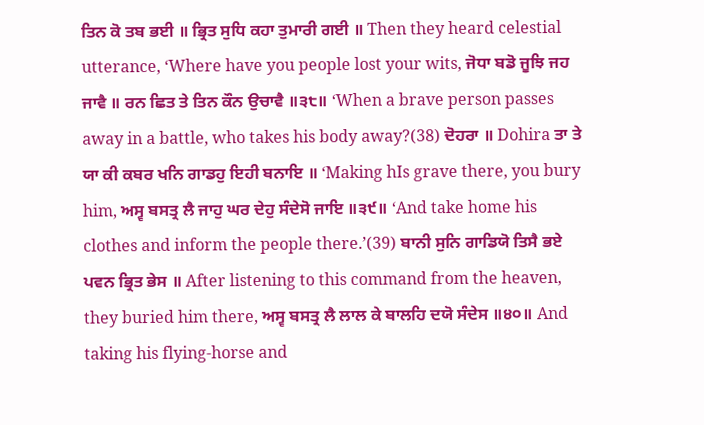ਤਿਨ ਕੋ ਤਬ ਭਈ ॥ ਭ੍ਰਿਤ ਸੁਧਿ ਕਹਾ ਤੁਮਾਰੀ ਗਈ ॥ Then they heard celestial utterance, ‘Where have you people lost your wits, ਜੋਧਾ ਬਡੋ ਜੂਝਿ ਜਹ ਜਾਵੈ ॥ ਰਨ ਛਿਤ ਤੇ ਤਿਨ ਕੌਨ ਉਚਾਵੈ ॥੩੮॥ ‘When a brave person passes away in a battle, who takes his body away?(38) ਦੋਹਰਾ ॥ Dohira ਤਾ ਤੇ ਯਾ ਕੀ ਕਬਰ ਖਨਿ ਗਾਡਹੁ ਇਹੀ ਬਨਾਇ ॥ ‘Making hIs grave there, you bury him, ਅਸ੍ਵ ਬਸਤ੍ਰ ਲੈ ਜਾਹੁ ਘਰ ਦੇਹੁ ਸੰਦੇਸੋ ਜਾਇ ॥੩੯॥ ‘And take home his clothes and inform the people there.’(39) ਬਾਨੀ ਸੁਨਿ ਗਾਡਿਯੋ ਤਿਸੈ ਭਏ ਪਵਨ ਭ੍ਰਿਤ ਭੇਸ ॥ After listening to this command from the heaven, they buried him there, ਅਸ੍ਵ ਬਸਤ੍ਰ ਲੈ ਲਾਲ ਕੇ ਬਾਲਹਿ ਦਯੋ ਸੰਦੇਸ ॥੪੦॥ And taking his flying-horse and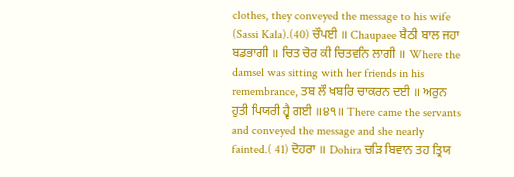clothes, they conveyed the message to his wife (Sassi Kala).(40) ਚੌਪਈ ॥ Chaupaee ਬੈਠੀ ਬਾਲ ਜਹਾ ਬਡਭਾਗੀ ॥ ਚਿਤ ਚੋਰ ਕੀ ਚਿਤਵਨਿ ਲਾਗੀ ॥ Where the damsel was sitting with her friends in his remembrance, ਤਬ ਲੌ ਖਬਰਿ ਚਾਕਰਨ ਦਈ ॥ ਅਰੁਨ ਹੁਤੀ ਪਿਯਰੀ ਹ੍ਵੈ ਗਈ ॥੪੧॥ There came the servants and conveyed the message and she nearly fainted.( 41) ਦੋਹਰਾ ॥ Dohira ਚੜਿ ਬਿਵਾਨ ਤਹ ਤ੍ਰਿਯ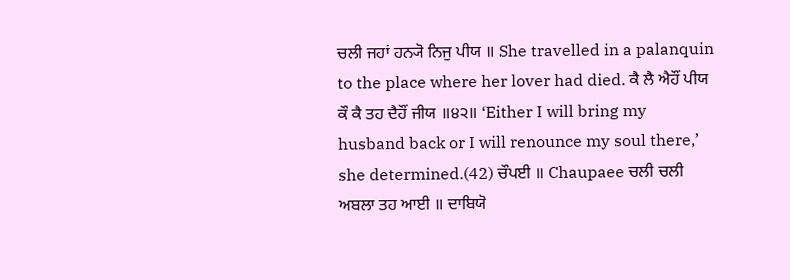ਚਲੀ ਜਹਾਂ ਹਨ੍ਯੋ ਨਿਜੁ ਪੀਯ ॥ She travelled in a palanquin to the place where her lover had died. ਕੈ ਲੈ ਐਹੌਂ ਪੀਯ ਕੌ ਕੈ ਤਹ ਦੈਹੌਂ ਜੀਯ ॥੪੨॥ ‘Either I will bring my husband back or I will renounce my soul there,’ she determined.(42) ਚੌਪਈ ॥ Chaupaee ਚਲੀ ਚਲੀ ਅਬਲਾ ਤਹ ਆਈ ॥ ਦਾਬਿਯੋ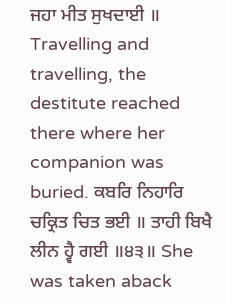ਜਹਾ ਮੀਤ ਸੁਖਦਾਈ ॥ Travelling and travelling, the destitute reached there where her companion was buried. ਕਬਰਿ ਨਿਹਾਰਿ ਚਕ੍ਰਿਤ ਚਿਤ ਭਈ ॥ ਤਾਹੀ ਬਿਖੈ ਲੀਨ ਹ੍ਵੈ ਗਈ ॥੪੩॥ She was taken aback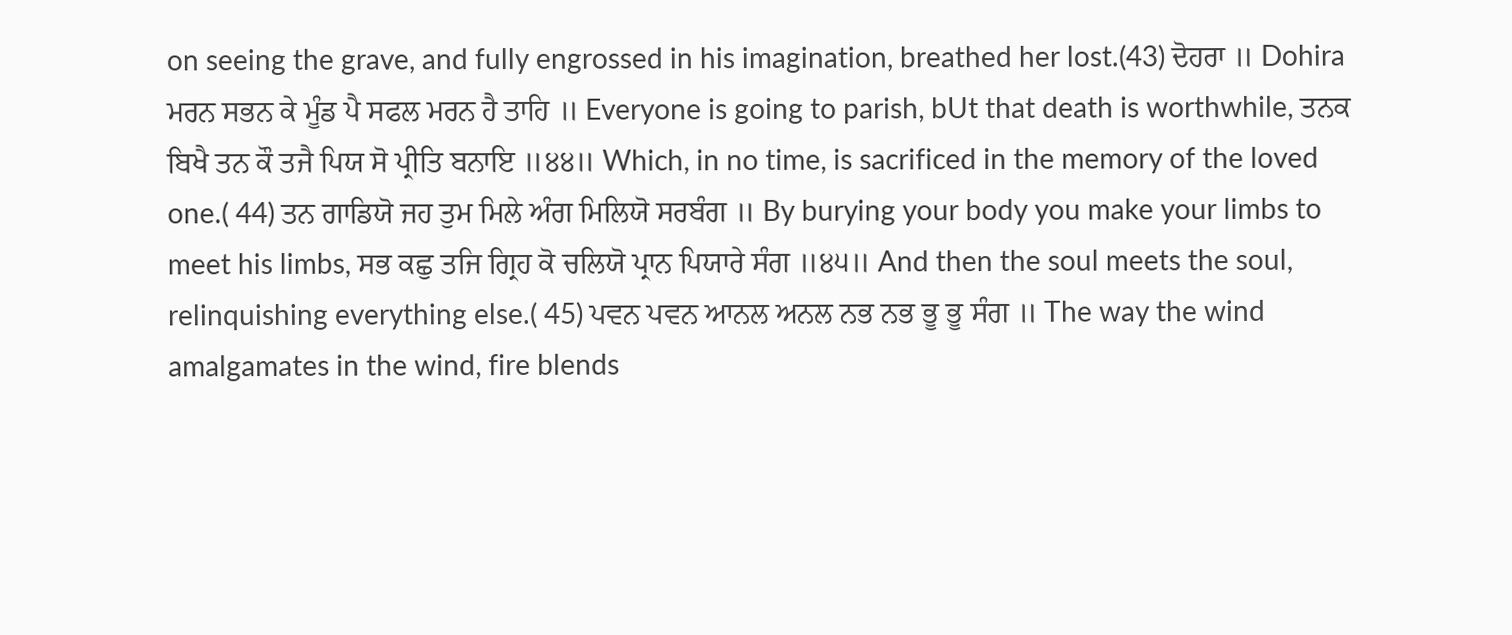on seeing the grave, and fully engrossed in his imagination, breathed her lost.(43) ਦੋਹਰਾ ॥ Dohira ਮਰਨ ਸਭਨ ਕੇ ਮੂੰਡ ਪੈ ਸਫਲ ਮਰਨ ਹੈ ਤਾਹਿ ॥ Everyone is going to parish, bUt that death is worthwhile, ਤਨਕ ਬਿਖੈ ਤਨ ਕੌ ਤਜੈ ਪਿਯ ਸੋ ਪ੍ਰੀਤਿ ਬਨਾਇ ॥੪੪॥ Which, in no time, is sacrificed in the memory of the loved one.( 44) ਤਨ ਗਾਡਿਯੋ ਜਹ ਤੁਮ ਮਿਲੇ ਅੰਗ ਮਿਲਿਯੋ ਸਰਬੰਗ ॥ By burying your body you make your limbs to meet his limbs, ਸਭ ਕਛੁ ਤਜਿ ਗ੍ਰਿਹ ਕੋ ਚਲਿਯੋ ਪ੍ਰਾਨ ਪਿਯਾਰੇ ਸੰਗ ॥੪੫॥ And then the soul meets the soul, relinquishing everything else.( 45) ਪਵਨ ਪਵਨ ਆਨਲ ਅਨਲ ਨਭ ਨਭ ਭੂ ਭੂ ਸੰਗ ॥ The way the wind amalgamates in the wind, fire blends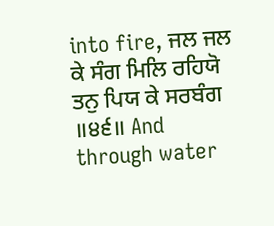into fire, ਜਲ ਜਲ ਕੇ ਸੰਗ ਮਿਲਿ ਰਹਿਯੋ ਤਨੁ ਪਿਯ ਕੇ ਸਰਬੰਗ ॥੪੬॥ And through water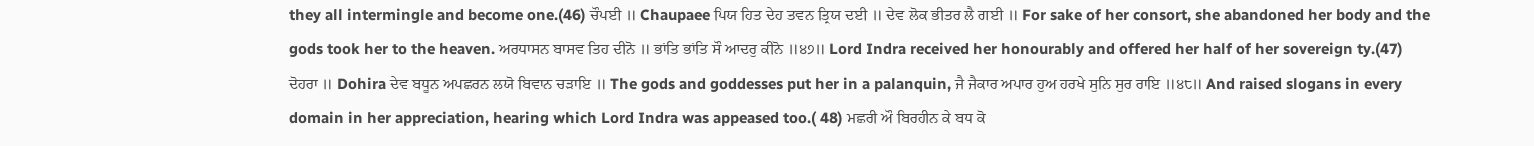they all intermingle and become one.(46) ਚੌਪਈ ॥ Chaupaee ਪਿਯ ਹਿਤ ਦੇਹ ਤਵਨ ਤ੍ਰਿਯ ਦਈ ॥ ਦੇਵ ਲੋਕ ਭੀਤਰ ਲੈ ਗਈ ॥ For sake of her consort, she abandoned her body and the gods took her to the heaven. ਅਰਧਾਸਨ ਬਾਸਵ ਤਿਹ ਦੀਨੋ ॥ ਭਾਂਤਿ ਭਾਂਤਿ ਸੌ ਆਦਰੁ ਕੀਨੋ ॥੪੭॥ Lord Indra received her honourably and offered her half of her sovereign ty.(47) ਦੋਹਰਾ ॥ Dohira ਦੇਵ ਬਧੂਨ ਅਪਛਰਨ ਲਯੋ ਬਿਵਾਨ ਚੜਾਇ ॥ The gods and goddesses put her in a palanquin, ਜੈ ਜੈਕਾਰ ਅਪਾਰ ਹੁਅ ਹਰਖੇ ਸੁਨਿ ਸੁਰ ਰਾਇ ॥੪੮॥ And raised slogans in every domain in her appreciation, hearing which Lord Indra was appeased too.( 48) ਮਛਰੀ ਔ ਬਿਰਹੀਨ ਕੇ ਬਧ ਕੋ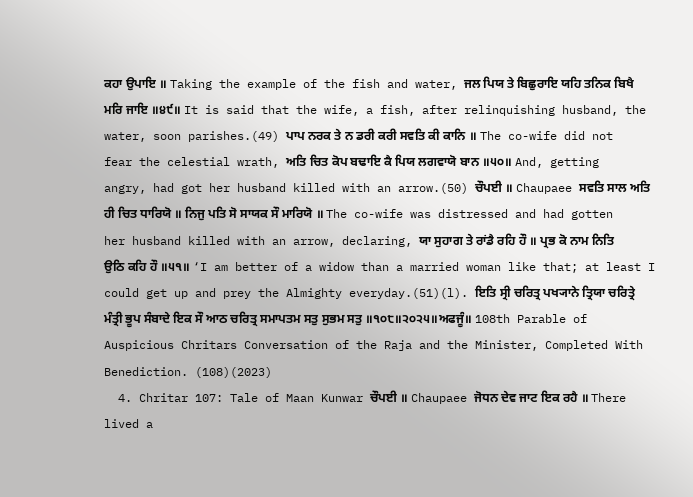ਕਹਾ ਉਪਾਇ ॥ Taking the example of the fish and water, ਜਲ ਪਿਯ ਤੇ ਬਿਛੁਰਾਇ ਯਹਿ ਤਨਿਕ ਬਿਖੈ ਮਰਿ ਜਾਇ ॥੪੯॥ It is said that the wife, a fish, after relinquishing husband, the water, soon parishes.(49) ਪਾਪ ਨਰਕ ਤੇ ਨ ਡਰੀ ਕਰੀ ਸਵਤਿ ਕੀ ਕਾਨਿ ॥ The co-wife did not fear the celestial wrath, ਅਤਿ ਚਿਤ ਕੋਪ ਬਢਾਇ ਕੈ ਪਿਯ ਲਗਵਾਯੋ ਬਾਨ ॥੫੦॥ And, getting angry, had got her husband killed with an arrow.(50) ਚੌਪਈ ॥ Chaupaee ਸਵਤਿ ਸਾਲ ਅਤਿ ਹੀ ਚਿਤ ਧਾਰਿਯੋ ॥ ਨਿਜੁ ਪਤਿ ਸੋ ਸਾਯਕ ਸੌ ਮਾਰਿਯੋ ॥ The co-wife was distressed and had gotten her husband killed with an arrow, declaring, ਯਾ ਸੁਹਾਗ ਤੇ ਰਾਂਡੈ ਰਹਿ ਹੌ ॥ ਪ੍ਰਭ ਕੋ ਨਾਮ ਨਿਤਿ ਉਠਿ ਕਹਿ ਹੌ ॥੫੧॥ ‘I am better of a widow than a married woman like that; at least I could get up and prey the Almighty everyday.(51)(l). ਇਤਿ ਸ੍ਰੀ ਚਰਿਤ੍ਰ ਪਖ੍ਯਾਨੇ ਤ੍ਰਿਯਾ ਚਰਿਤ੍ਰੇ ਮੰਤ੍ਰੀ ਭੂਪ ਸੰਬਾਦੇ ਇਕ ਸੌ ਆਠ ਚਰਿਤ੍ਰ ਸਮਾਪਤਮ ਸਤੁ ਸੁਭਮ ਸਤੁ ॥੧੦੮॥੨੦੨੫॥ਅਫਜੂੰ॥ 108th Parable of Auspicious Chritars Conversation of the Raja and the Minister, Completed With Benediction. (108)(2023)
  4. Chritar 107: Tale of Maan Kunwar ਚੌਪਈ ॥ Chaupaee ਜੋਧਨ ਦੇਵ ਜਾਟ ਇਕ ਰਹੈ ॥ There lived a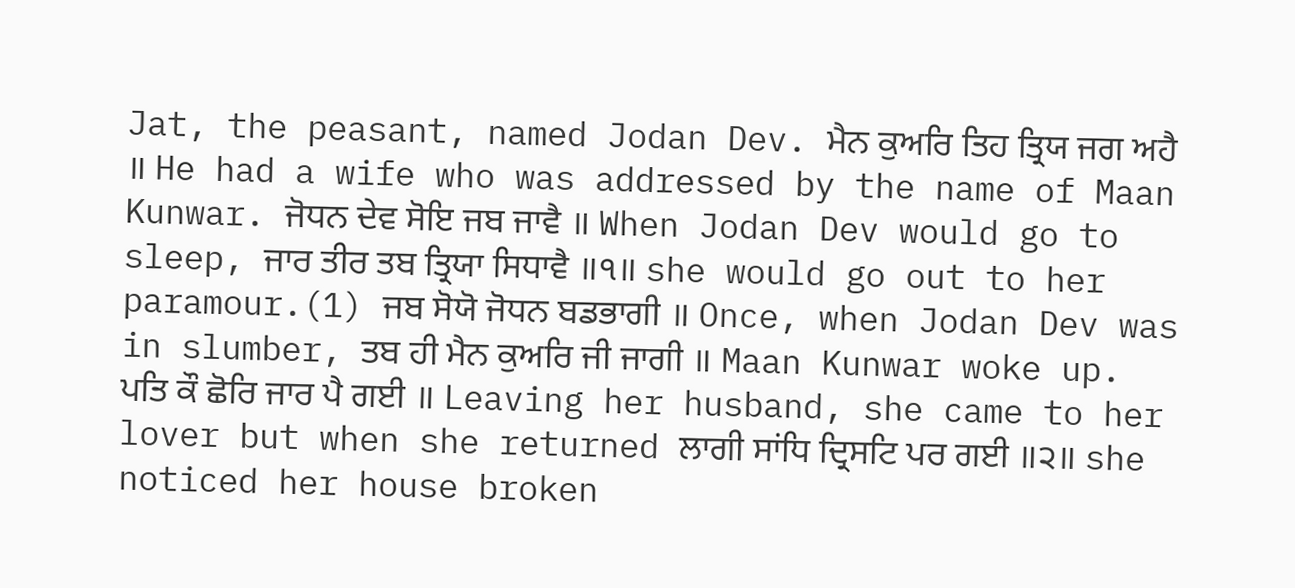Jat, the peasant, named Jodan Dev. ਮੈਨ ਕੁਅਰਿ ਤਿਹ ਤ੍ਰਿਯ ਜਗ ਅਹੈ ॥ He had a wife who was addressed by the name of Maan Kunwar. ਜੋਧਨ ਦੇਵ ਸੋਇ ਜਬ ਜਾਵੈ ॥ When Jodan Dev would go to sleep, ਜਾਰ ਤੀਰ ਤਬ ਤ੍ਰਿਯਾ ਸਿਧਾਵੈ ॥੧॥ she would go out to her paramour.(1) ਜਬ ਸੋਯੋ ਜੋਧਨ ਬਡਭਾਗੀ ॥ Once, when Jodan Dev was in slumber, ਤਬ ਹੀ ਮੈਨ ਕੁਅਰਿ ਜੀ ਜਾਗੀ ॥ Maan Kunwar woke up. ਪਤਿ ਕੌ ਛੋਰਿ ਜਾਰ ਪੈ ਗਈ ॥ Leaving her husband, she came to her lover but when she returned ਲਾਗੀ ਸਾਂਧਿ ਦ੍ਰਿਸਟਿ ਪਰ ਗਈ ॥੨॥ she noticed her house broken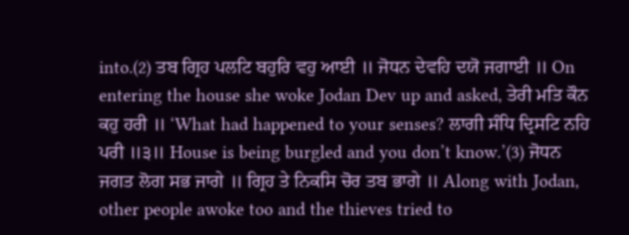into.(2) ਤਬ ਗ੍ਰਿਹ ਪਲਟਿ ਬਹੁਰਿ ਵਹੁ ਆਈ ॥ ਜੋਧਨ ਦੇਵਹਿ ਦਯੋ ਜਗਾਈ ॥ On entering the house she woke Jodan Dev up and asked, ਤੇਰੀ ਮਤਿ ਕੌਨ ਕਹੁ ਹਰੀ ॥ ‘What had happened to your senses? ਲਾਗੀ ਸੰਧਿ ਦ੍ਰਿਸਟਿ ਨਹਿ ਪਰੀ ॥੩॥ House is being burgled and you don’t know.’(3) ਜੋਧਨ ਜਗਤ ਲੋਗ ਸਭ ਜਾਗੇ ॥ ਗ੍ਰਿਹ ਤੇ ਨਿਕਸਿ ਚੋਰ ਤਬ ਭਾਗੇ ॥ Along with Jodan, other people awoke too and the thieves tried to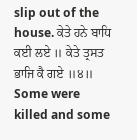slip out of the house. ਕੇਤੇ ਹਨੇ ਬਾਧਿ ਕਈ ਲਏ ॥ ਕੇਤੇ ਤ੍ਰਸਤ ਭਾਜਿ ਕੈ ਗਏ ॥੪॥ Some were killed and some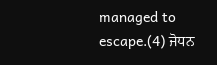managed to escape.(4) ਜੋਧਨ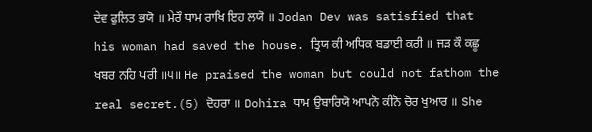ਦੇਵ ਫੁਲਿਤ ਭਯੋ ॥ ਮੇਰੌ ਧਾਮ ਰਾਖਿ ਇਹ ਲਯੋ ॥ Jodan Dev was satisfied that his woman had saved the house. ਤ੍ਰਿਯ ਕੀ ਅਧਿਕ ਬਡਾਈ ਕਰੀ ॥ ਜੜ ਕੌ ਕਛੂ ਖਬਰ ਨਹਿ ਪਰੀ ॥੫॥ He praised the woman but could not fathom the real secret.(5) ਦੋਹਰਾ ॥ Dohira ਧਾਮ ਉਬਾਰਿਯੋ ਆਪਨੋ ਕੀਨੋ ਚੋਰ ਖੁਆਰ ॥ She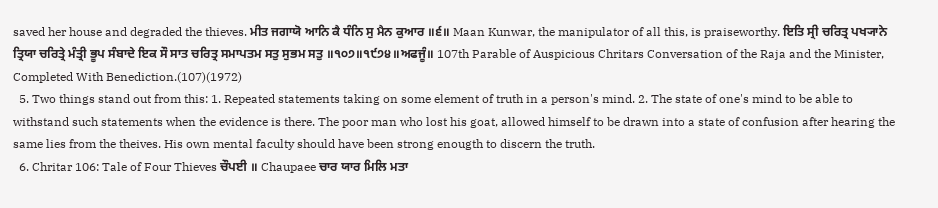saved her house and degraded the thieves. ਮੀਤ ਜਗਾਯੋ ਆਨਿ ਕੈ ਧੰਨਿ ਸੁ ਮੈਨ ਕੁਆਰ ॥੬॥ Maan Kunwar, the manipulator of all this, is praiseworthy. ਇਤਿ ਸ੍ਰੀ ਚਰਿਤ੍ਰ ਪਖ੍ਯਾਨੇ ਤ੍ਰਿਯਾ ਚਰਿਤ੍ਰੇ ਮੰਤ੍ਰੀ ਭੂਪ ਸੰਬਾਦੇ ਇਕ ਸੌ ਸਾਤ ਚਰਿਤ੍ਰ ਸਮਾਪਤਮ ਸਤੁ ਸੁਭਮ ਸਤੁ ॥੧੦੭॥੧੯੭੪॥ਅਫਜੂੰ॥ 107th Parable of Auspicious Chritars Conversation of the Raja and the Minister, Completed With Benediction.(107)(1972)
  5. Two things stand out from this: 1. Repeated statements taking on some element of truth in a person's mind. 2. The state of one's mind to be able to withstand such statements when the evidence is there. The poor man who lost his goat, allowed himself to be drawn into a state of confusion after hearing the same lies from the theives. His own mental faculty should have been strong enougth to discern the truth.
  6. Chritar 106: Tale of Four Thieves ਚੌਪਈ ॥ Chaupaee ਚਾਰ ਯਾਰ ਮਿਲਿ ਮਤਾ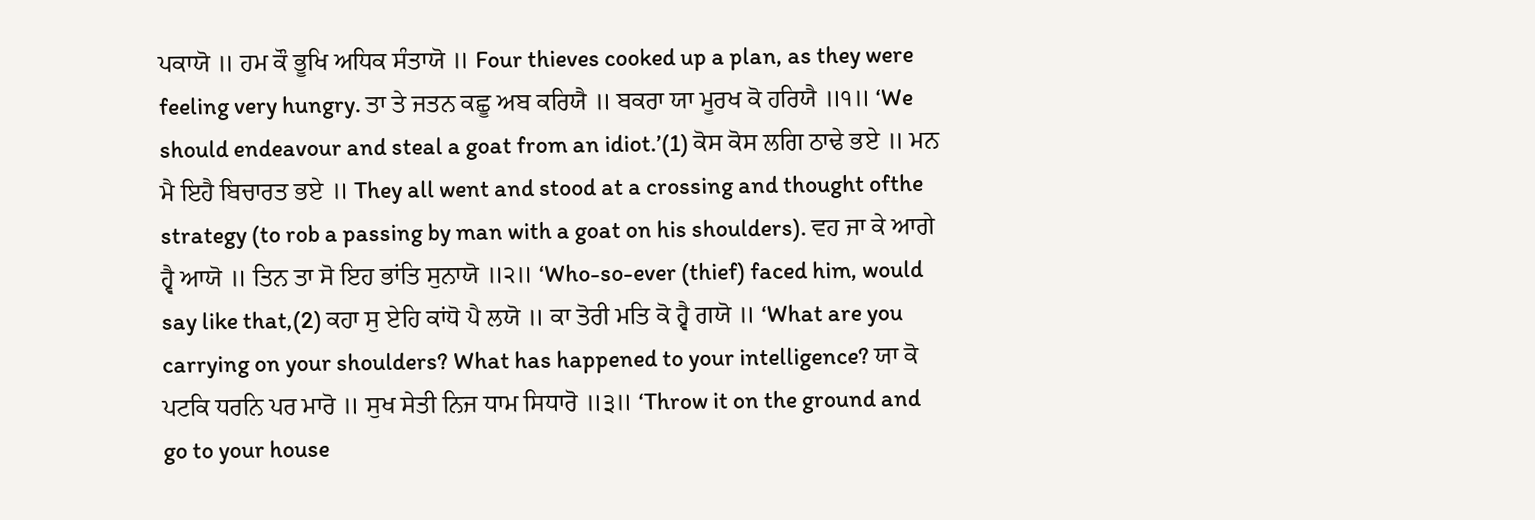ਪਕਾਯੋ ॥ ਹਮ ਕੌ ਭੂਖਿ ਅਧਿਕ ਸੰਤਾਯੋ ॥ Four thieves cooked up a plan, as they were feeling very hungry. ਤਾ ਤੇ ਜਤਨ ਕਛੂ ਅਬ ਕਰਿਯੈ ॥ ਬਕਰਾ ਯਾ ਮੂਰਖ ਕੋ ਹਰਿਯੈ ॥੧॥ ‘We should endeavour and steal a goat from an idiot.’(1) ਕੋਸ ਕੋਸ ਲਗਿ ਠਾਢੇ ਭਏ ॥ ਮਨ ਮੈ ਇਹੈ ਬਿਚਾਰਤ ਭਏ ॥ They all went and stood at a crossing and thought ofthe strategy (to rob a passing by man with a goat on his shoulders). ਵਹ ਜਾ ਕੇ ਆਗੇ ਹ੍ਵੈ ਆਯੋ ॥ ਤਿਨ ਤਾ ਸੋ ਇਹ ਭਾਂਤਿ ਸੁਨਾਯੋ ॥੨॥ ‘Who-so-ever (thief) faced him, would say like that,(2) ਕਹਾ ਸੁ ਏਹਿ ਕਾਂਧੋ ਪੈ ਲਯੋ ॥ ਕਾ ਤੋਰੀ ਮਤਿ ਕੋ ਹ੍ਵੈ ਗਯੋ ॥ ‘What are you carrying on your shoulders? What has happened to your intelligence? ਯਾ ਕੋ ਪਟਕਿ ਧਰਨਿ ਪਰ ਮਾਰੋ ॥ ਸੁਖ ਸੇਤੀ ਨਿਜ ਧਾਮ ਸਿਧਾਰੋ ॥੩॥ ‘Throw it on the ground and go to your house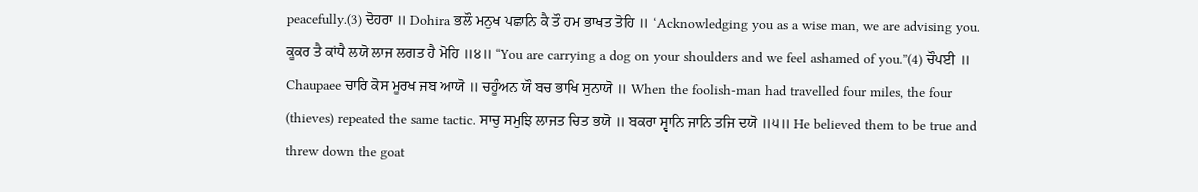peacefully.(3) ਦੋਹਰਾ ॥ Dohira ਭਲੌ ਮਨੁਖ ਪਛਾਨਿ ਕੈ ਤੌ ਹਮ ਭਾਖਤ ਤੋਹਿ ॥ ‘Acknowledging you as a wise man, we are advising you. ਕੂਕਰ ਤੈ ਕਾਂਧੈ ਲਯੋ ਲਾਜ ਲਗਤ ਹੈ ਮੋਹਿ ॥੪॥ “You are carrying a dog on your shoulders and we feel ashamed of you.”(4) ਚੌਪਈ ॥ Chaupaee ਚਾਰਿ ਕੋਸ ਮੂਰਖ ਜਬ ਆਯੋ ॥ ਚਹੂੰਅਨ ਯੌ ਬਚ ਭਾਖਿ ਸੁਨਾਯੋ ॥ When the foolish-man had travelled four miles, the four (thieves) repeated the same tactic. ਸਾਚੁ ਸਮੁਝਿ ਲਾਜਤ ਚਿਤ ਭਯੋ ॥ ਬਕਰਾ ਸ੍ਵਾਨਿ ਜਾਨਿ ਤਜਿ ਦਯੋ ॥੫॥ He believed them to be true and threw down the goat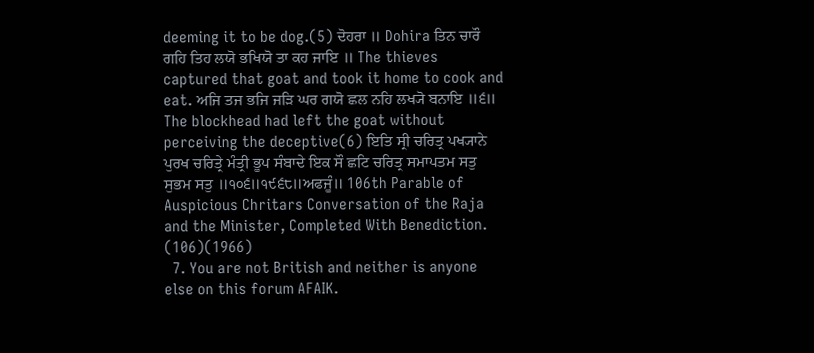deeming it to be dog.(5) ਦੋਹਰਾ ॥ Dohira ਤਿਨ ਚਾਰੌ ਗਹਿ ਤਿਹ ਲਯੋ ਭਖਿਯੋ ਤਾ ਕਹ ਜਾਇ ॥ The thieves captured that goat and took it home to cook and eat. ਅਜਿ ਤਜ ਭਜਿ ਜੜਿ ਘਰ ਗਯੋ ਛਲ ਨਹਿ ਲਖ੍ਯੋ ਬਨਾਇ ॥੬॥ The blockhead had left the goat without perceiving the deceptive(6) ਇਤਿ ਸ੍ਰੀ ਚਰਿਤ੍ਰ ਪਖ੍ਯਾਨੇ ਪੁਰਖ ਚਰਿਤ੍ਰੇ ਮੰਤ੍ਰੀ ਭੂਪ ਸੰਬਾਦੇ ਇਕ ਸੌ ਛਟਿ ਚਰਿਤ੍ਰ ਸਮਾਪਤਮ ਸਤੁ ਸੁਭਮ ਸਤੁ ॥੧੦੬॥੧੯੬੮॥ਅਫਜੂੰ॥ 106th Parable of Auspicious Chritars Conversation of the Raja and the Minister, Completed With Benediction. (106)(1966)
  7. You are not British and neither is anyone else on this forum AFAIK.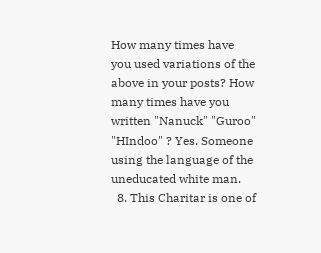How many times have you used variations of the above in your posts? How many times have you written "Nanuck" "Guroo" "HIndoo" ? Yes. Someone using the language of the uneducated white man.
  8. This Charitar is one of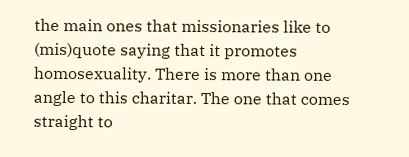the main ones that missionaries like to (mis)quote saying that it promotes homosexuality. There is more than one angle to this charitar. The one that comes straight to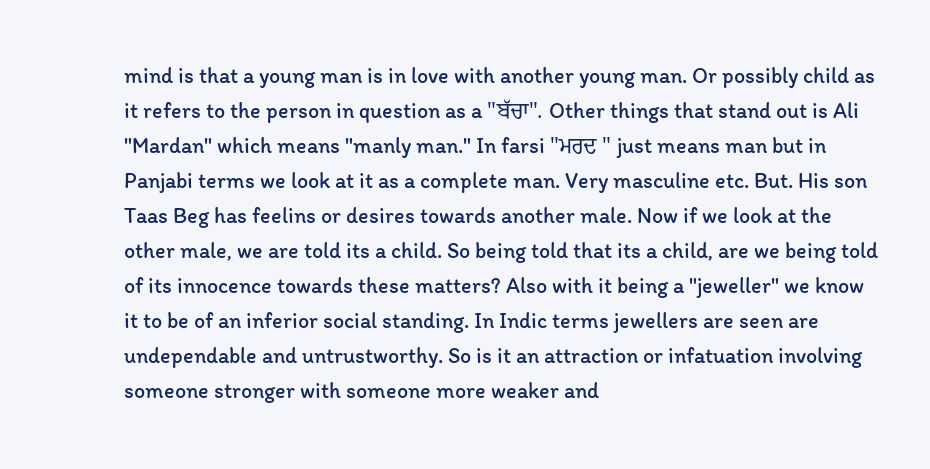mind is that a young man is in love with another young man. Or possibly child as it refers to the person in question as a "ਬੱਚਾ". Other things that stand out is Ali "Mardan" which means "manly man." In farsi "ਮਰਦ " just means man but in Panjabi terms we look at it as a complete man. Very masculine etc. But. His son Taas Beg has feelins or desires towards another male. Now if we look at the other male, we are told its a child. So being told that its a child, are we being told of its innocence towards these matters? Also with it being a "jeweller" we know it to be of an inferior social standing. In Indic terms jewellers are seen are undependable and untrustworthy. So is it an attraction or infatuation involving someone stronger with someone more weaker and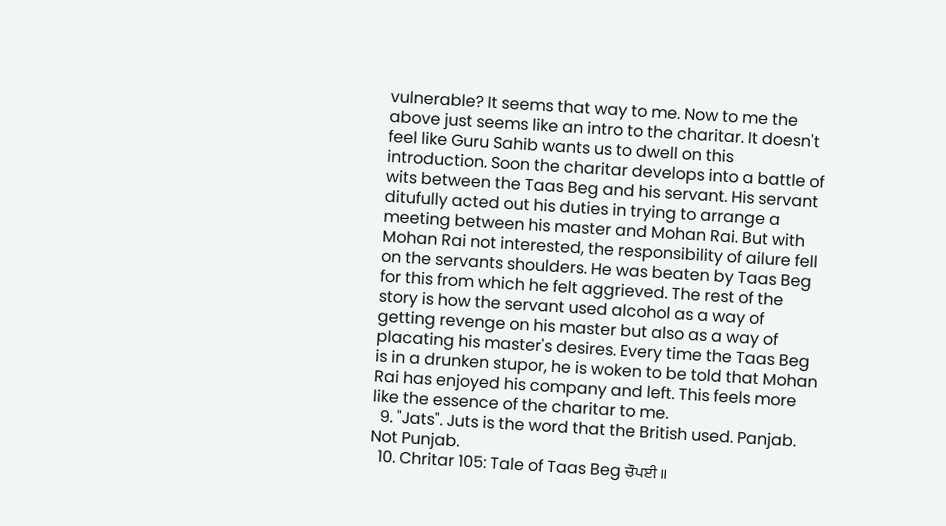vulnerable? It seems that way to me. Now to me the above just seems like an intro to the charitar. It doesn't feel like Guru Sahib wants us to dwell on this introduction. Soon the charitar develops into a battle of wits between the Taas Beg and his servant. His servant ditufully acted out his duties in trying to arrange a meeting between his master and Mohan Rai. But with Mohan Rai not interested, the responsibility of ailure fell on the servants shoulders. He was beaten by Taas Beg for this from which he felt aggrieved. The rest of the story is how the servant used alcohol as a way of getting revenge on his master but also as a way of placating his master's desires. Every time the Taas Beg is in a drunken stupor, he is woken to be told that Mohan Rai has enjoyed his company and left. This feels more like the essence of the charitar to me.
  9. "Jats". Juts is the word that the British used. Panjab. Not Punjab.
  10. Chritar 105: Tale of Taas Beg ਚੌਪਈ ॥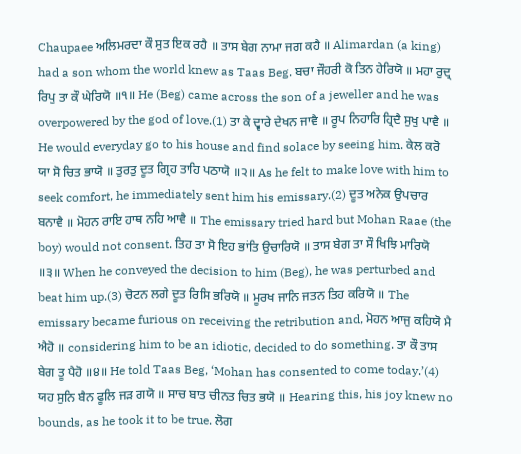Chaupaee ਅਲਿਮਰਦਾ ਕੌ ਸੁਤ ਇਕ ਰਹੈ ॥ ਤਾਸ ਬੇਗ ਨਾਮਾ ਜਗ ਕਹੈ ॥ Alimardan (a king) had a son whom the world knew as Taas Beg. ਬਚਾ ਜੌਹਰੀ ਕੋ ਤਿਨ ਹੇਰਿਯੋ ॥ ਮਹਾ ਰੁਦ੍ਰ ਰਿਪੁ ਤਾ ਕੌ ਘੇਰਿਯੋ ॥੧॥ He (Beg) came across the son of a jeweller and he was overpowered by the god of love.(1) ਤਾ ਕੇ ਦ੍ਵਾਰੇ ਦੇਖਨ ਜਾਵੈ ॥ ਰੂਪ ਨਿਹਾਰਿ ਹ੍ਰਿਦੈ ਸੁਖੁ ਪਾਵੈ ॥ He would everyday go to his house and find solace by seeing him. ਕੇਲ ਕਰੋ ਯਾ ਸੋ ਚਿਤ ਭਾਯੋ ॥ ਤੁਰਤੁ ਦੂਤ ਗ੍ਰਿਹ ਤਾਹਿ ਪਠਾਯੋ ॥੨॥ As he felt to make love with him to seek comfort, he immediately sent him his emissary.(2) ਦੂਤ ਅਨੇਕ ਉਪਚਾਰ ਬਨਾਵੈ ॥ ਮੋਹਨ ਰਾਇ ਹਾਥ ਨਹਿ ਆਵੈ ॥ The emissary tried hard but Mohan Raae (the boy) would not consent. ਤਿਹ ਤਾ ਸੋ ਇਹ ਭਾਂਤਿ ਉਚਾਰਿਯੋ ॥ ਤਾਸ ਬੇਗ ਤਾ ਸੌ ਖਿਝਿ ਮਾਰਿਯੋ ॥੩॥ When he conveyed the decision to him (Beg), he was perturbed and beat him up.(3) ਚੋਟਨ ਲਗੇ ਦੂਤ ਰਿਸਿ ਭਰਿਯੋ ॥ ਮੂਰਖ ਜਾਨਿ ਜਤਨ ਤਿਹ ਕਰਿਯੋ ॥ The emissary became furious on receiving the retribution and, ਮੋਹਨ ਆਜੁ ਕਹਿਯੋ ਮੈ ਐਹੋ ॥ considering him to be an idiotic, decided to do something. ਤਾ ਕੌ ਤਾਸ ਬੇਗ ਤੂ ਪੈਹੋ ॥੪॥ He told Taas Beg, ‘Mohan has consented to come today.’(4) ਯਹ ਸੁਨਿ ਬੈਨ ਫੂਲਿ ਜੜ ਗਯੋ ॥ ਸਾਚ ਬਾਤ ਚੀਨਤ ਚਿਤ ਭਯੋ ॥ Hearing this, his joy knew no bounds, as he took it to be true. ਲੋਗ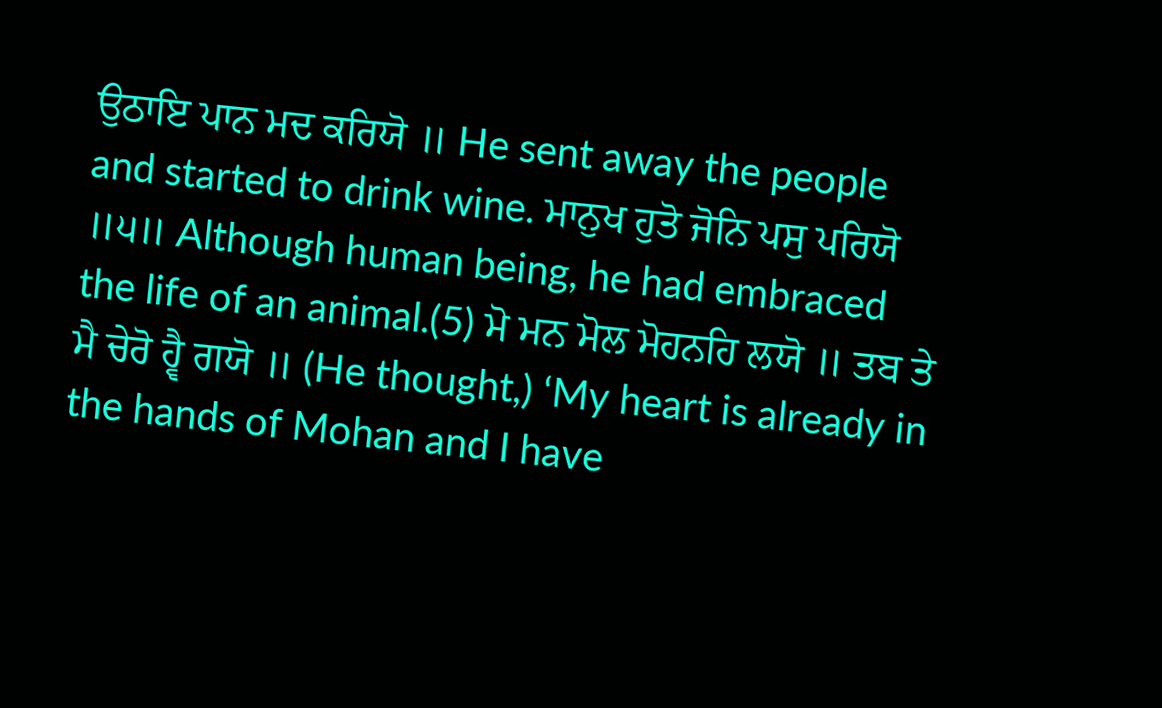ਉਠਾਇ ਪਾਨ ਮਦ ਕਰਿਯੋ ॥ He sent away the people and started to drink wine. ਮਾਨੁਖ ਹੁਤੋ ਜੋਨਿ ਪਸੁ ਪਰਿਯੋ ॥੫॥ Although human being, he had embraced the life of an animal.(5) ਮੋ ਮਨ ਮੋਲ ਮੋਹਨਹਿ ਲਯੋ ॥ ਤਬ ਤੇ ਮੈ ਚੇਰੋ ਹ੍ਵੈ ਗਯੋ ॥ (He thought,) ‘My heart is already in the hands of Mohan and I have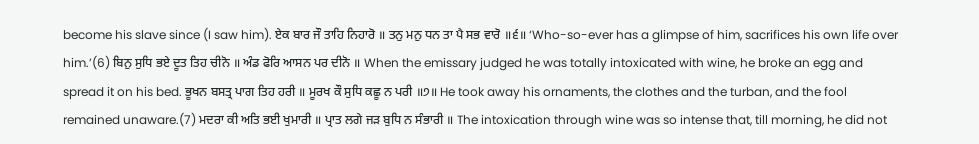become his slave since (I saw him). ਏਕ ਬਾਰ ਜੌ ਤਾਹਿ ਨਿਹਾਰੋ ॥ ਤਨੁ ਮਨੁ ਧਨ ਤਾ ਪੈ ਸਭ ਵਾਰੋ ॥੬॥ ‘Who-so-ever has a glimpse of him, sacrifices his own life over him.’(6) ਬਿਨੁ ਸੁਧਿ ਭਏ ਦੂਤ ਤਿਹ ਚੀਨੋ ॥ ਅੰਡ ਫੋਰਿ ਆਸਨ ਪਰ ਦੀਨੋ ॥ When the emissary judged he was totally intoxicated with wine, he broke an egg and spread it on his bed. ਭੂਖਨ ਬਸਤ੍ਰ ਪਾਗ ਤਿਹ ਹਰੀ ॥ ਮੂਰਖ ਕੌ ਸੁਧਿ ਕਛੂ ਨ ਪਰੀ ॥੭॥ He took away his ornaments, the clothes and the turban, and the fool remained unaware.(7) ਮਦਰਾ ਕੀ ਅਤਿ ਭਈ ਖੁਮਾਰੀ ॥ ਪ੍ਰਾਤ ਲਗੇ ਜੜ ਬੁਧਿ ਨ ਸੰਭਾਰੀ ॥ The intoxication through wine was so intense that, till morning, he did not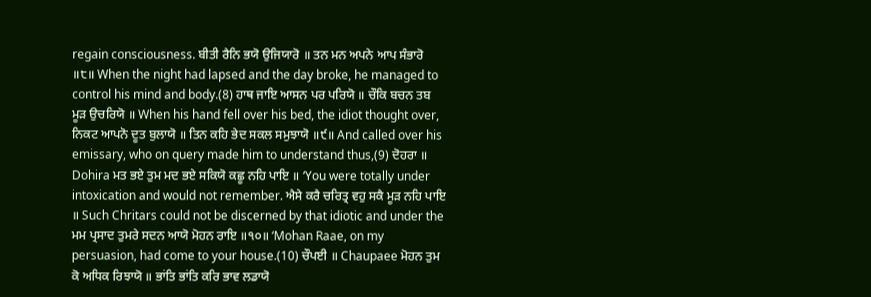regain consciousness. ਬੀਤੀ ਰੈਨਿ ਭਯੋ ਉਜਿਯਾਰੋ ॥ ਤਨ ਮਨ ਅਪਨੇ ਆਪ ਸੰਭਾਰੋ ॥੮॥ When the night had lapsed and the day broke, he managed to control his mind and body.(8) ਹਾਥ ਜਾਇ ਆਸਨ ਪਰ ਪਰਿਯੋ ॥ ਚੌਕਿ ਬਚਨ ਤਬ ਮੂੜ ਉਚਰਿਯੋ ॥ When his hand fell over his bed, the idiot thought over, ਨਿਕਟ ਆਪਨੋ ਦੂਤ ਬੁਲਾਯੋ ॥ ਤਿਨ ਕਹਿ ਭੇਦ ਸਕਲ ਸਮੁਝਾਯੋ ॥੯॥ And called over his emissary, who on query made him to understand thus,(9) ਦੋਹਰਾ ॥ Dohira ਮਤ ਭਏ ਤੁਮ ਮਦ ਭਏ ਸਕਿਯੋ ਕਛੂ ਨਹਿ ਪਾਇ ॥ ‘You were totally under intoxication and would not remember. ਐਸੇ ਕਰੈ ਚਰਿਤ੍ਰ ਵਹੁ ਸਕੈ ਮੂੜ ਨਹਿ ਪਾਇ ॥ Such Chritars could not be discerned by that idiotic and under the ਮਮ ਪ੍ਰਸਾਦ ਤੁਮਰੇ ਸਦਨ ਆਯੋ ਮੋਹਨ ਰਾਇ ॥੧੦॥ ‘Mohan Raae, on my persuasion, had come to your house.(10) ਚੌਪਈ ॥ Chaupaee ਮੋਹਨ ਤੁਮ ਕੋ ਅਧਿਕ ਰਿਝਾਯੋ ॥ ਭਾਂਤਿ ਭਾਂਤਿ ਕਰਿ ਭਾਵ ਲਡਾਯੋ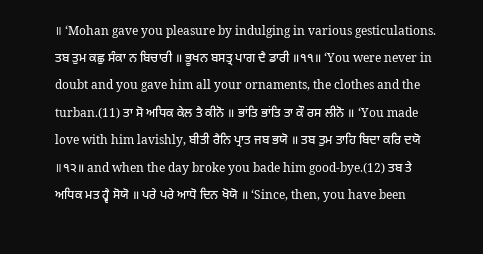॥ ‘Mohan gave you pleasure by indulging in various gesticulations. ਤਬ ਤੁਮ ਕਛੁ ਸੰਕਾ ਨ ਬਿਚਾਰੀ ॥ ਭੂਖਨ ਬਸਤ੍ਰ ਪਾਗ ਦੈ ਡਾਰੀ ॥੧੧॥ ‘You were never in doubt and you gave him all your ornaments, the clothes and the turban.(11) ਤਾ ਸੋ ਅਧਿਕ ਕੇਲ ਤੈ ਕੀਨੋ ॥ ਭਾਂਤਿ ਭਾਂਤਿ ਤਾ ਕੌ ਰਸ ਲੀਨੋ ॥ ‘You made love with him lavishly, ਬੀਤੀ ਰੈਨਿ ਪ੍ਰਾਤ ਜਬ ਭਯੋ ॥ ਤਬ ਤੁਮ ਤਾਹਿ ਬਿਦਾ ਕਰਿ ਦਯੋ ॥੧੨॥ and when the day broke you bade him good-bye.(12) ਤਬ ਤੇ ਅਧਿਕ ਮਤ ਹ੍ਵੈ ਸੋਯੋ ॥ ਪਰੇ ਪਰੇ ਆਧੋ ਦਿਨ ਖੋਯੋ ॥ ‘Since, then, you have been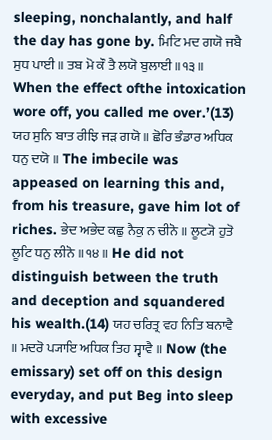sleeping, nonchalantly, and half the day has gone by. ਮਿਟਿ ਮਦ ਗਯੋ ਜਬੈ ਸੁਧ ਪਾਈ ॥ ਤਬ ਮੋ ਕੌ ਤੈ ਲਯੋ ਬੁਲਾਈ ॥੧੩॥ When the effect ofthe intoxication wore off, you called me over.’(13) ਯਹ ਸੁਨਿ ਬਾਤ ਰੀਝਿ ਜੜ ਗਯੋ ॥ ਛੋਰਿ ਭੰਡਾਰ ਅਧਿਕ ਧਨੁ ਦਯੋ ॥ The imbecile was appeased on learning this and, from his treasure, gave him lot of riches. ਭੇਦ ਅਭੇਦ ਕਛੁ ਨੈਕੁ ਨ ਚੀਨੋ ॥ ਲੂਟ੍ਯੋ ਹੁਤੋ ਲੂਟਿ ਧਨੁ ਲੀਨੋ ॥੧੪॥ He did not distinguish between the truth and deception and squandered his wealth.(14) ਯਹ ਚਰਿਤ੍ਰ ਵਹ ਨਿਤਿ ਬਨਾਵੈ ॥ ਮਦਰੋ ਪ੍ਯਾਇ ਅਧਿਕ ਤਿਹ ਸ੍ਵਾਵੈ ॥ Now (the emissary) set off on this design everyday, and put Beg into sleep with excessive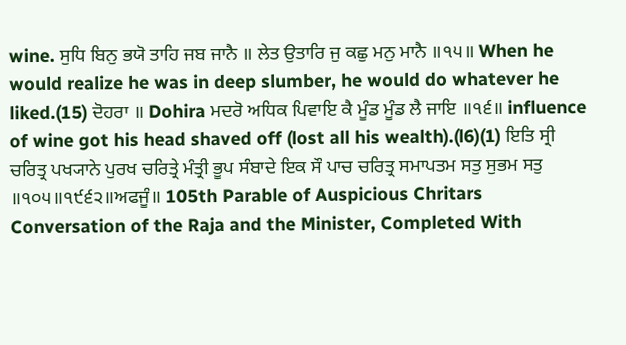wine. ਸੁਧਿ ਬਿਨੁ ਭਯੋ ਤਾਹਿ ਜਬ ਜਾਨੈ ॥ ਲੇਤ ਉਤਾਰਿ ਜੁ ਕਛੁ ਮਨੁ ਮਾਨੈ ॥੧੫॥ When he would realize he was in deep slumber, he would do whatever he liked.(15) ਦੋਹਰਾ ॥ Dohira ਮਦਰੋ ਅਧਿਕ ਪਿਵਾਇ ਕੈ ਮੂੰਡ ਮੂੰਡ ਲੈ ਜਾਇ ॥੧੬॥ influence of wine got his head shaved off (lost all his wealth).(l6)(1) ਇਤਿ ਸ੍ਰੀ ਚਰਿਤ੍ਰ ਪਖ੍ਯਾਨੇ ਪੁਰਖ ਚਰਿਤ੍ਰੇ ਮੰਤ੍ਰੀ ਭੂਪ ਸੰਬਾਦੇ ਇਕ ਸੌ ਪਾਚ ਚਰਿਤ੍ਰ ਸਮਾਪਤਮ ਸਤੁ ਸੁਭਮ ਸਤੁ ॥੧੦੫॥੧੯੬੨॥ਅਫਜੂੰ॥ 105th Parable of Auspicious Chritars Conversation of the Raja and the Minister, Completed With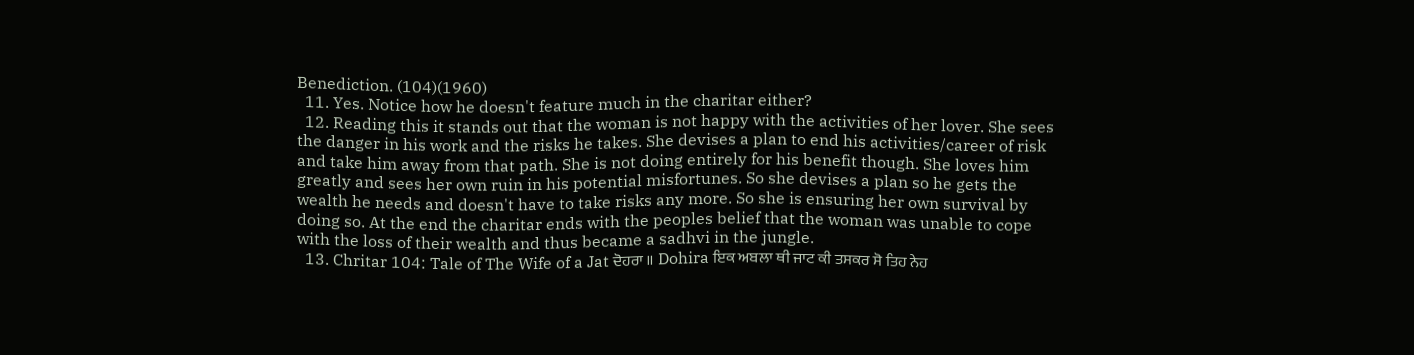Benediction. (104)(1960)
  11. Yes. Notice how he doesn't feature much in the charitar either?
  12. Reading this it stands out that the woman is not happy with the activities of her lover. She sees the danger in his work and the risks he takes. She devises a plan to end his activities/career of risk and take him away from that path. She is not doing entirely for his benefit though. She loves him greatly and sees her own ruin in his potential misfortunes. So she devises a plan so he gets the wealth he needs and doesn't have to take risks any more. So she is ensuring her own survival by doing so. At the end the charitar ends with the peoples belief that the woman was unable to cope with the loss of their wealth and thus became a sadhvi in the jungle.
  13. Chritar 104: Tale of The Wife of a Jat ਦੋਹਰਾ ॥ Dohira ਇਕ ਅਬਲਾ ਥੀ ਜਾਟ ਕੀ ਤਸਕਰ ਸੋ ਤਿਹ ਨੇਹ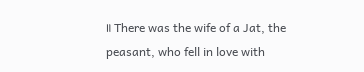॥ There was the wife of a Jat, the peasant, who fell in love with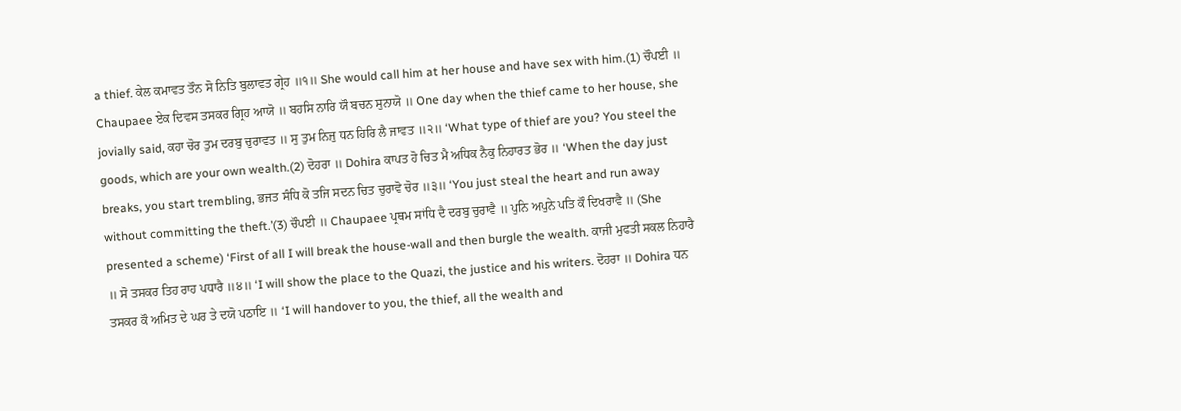a thief. ਕੇਲ ਕਮਾਵਤ ਤੌਨ ਸੋ ਨਿਤਿ ਬੁਲਾਵਤ ਗ੍ਰੇਹ ॥੧॥ She would call him at her house and have sex with him.(1) ਚੌਪਈ ॥ Chaupaee ਏਕ ਦਿਵਸ ਤਸਕਰ ਗ੍ਰਿਹ ਆਯੋ ॥ ਬਹਸਿ ਨਾਰਿ ਯੌ ਬਚਨ ਸੁਨਾਯੋ ॥ One day when the thief came to her house, she jovially said, ਕਹਾ ਚੋਰ ਤੁਮ ਦਰਬੁ ਚੁਰਾਵਤ ॥ ਸੁ ਤੁਮ ਨਿਜੁ ਧਨ ਹਿਰਿ ਲੈ ਜਾਵਤ ॥੨॥ ‘What type of thief are you? You steel the goods, which are your own wealth.(2) ਦੋਹਰਾ ॥ Dohira ਕਾਪਤ ਹੋ ਚਿਤ ਮੈ ਅਧਿਕ ਨੈਕੁ ਨਿਹਾਰਤ ਭੋਰ ॥ ‘When the day just breaks, you start trembling, ਭਜਤ ਸੰਧਿ ਕੋ ਤਜਿ ਸਦਨ ਚਿਤ ਚੁਰਾਵੋ ਚੋਰ ॥੩॥ ‘You just steal the heart and run away without committing the theft.’(3) ਚੌਪਈ ॥ Chaupaee ਪ੍ਰਥਮ ਸਾਂਧਿ ਦੈ ਦਰਬੁ ਚੁਰਾਵੈ ॥ ਪੁਨਿ ਅਪੁਨੇ ਪਤਿ ਕੌ ਦਿਖਰਾਵੈ ॥ (She presented a scheme) ‘First of all I will break the house-wall and then burgle the wealth. ਕਾਜੀ ਮੁਫਤੀ ਸਕਲ ਨਿਹਾਰੈ ॥ ਸੋ ਤਸਕਰ ਤਿਹ ਰਾਹ ਪਧਾਰੈ ॥੪॥ ‘I will show the place to the Quazi, the justice and his writers. ਦੋਹਰਾ ॥ Dohira ਧਨ ਤਸਕਰ ਕੌ ਅਮਿਤ ਦੇ ਘਰ ਤੇ ਦਯੋ ਪਠਾਇ ॥ ‘I will handover to you, the thief, all the wealth and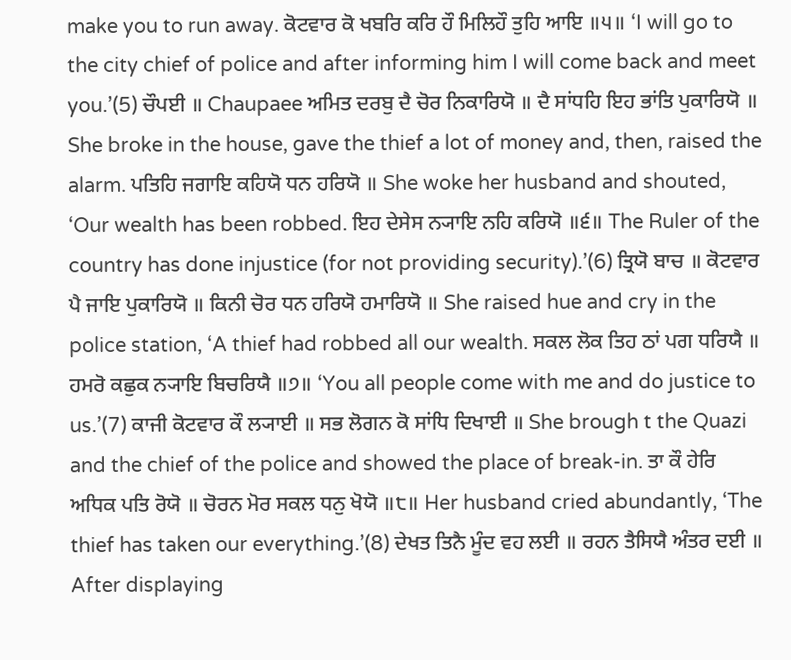make you to run away. ਕੋਟਵਾਰ ਕੋ ਖਬਰਿ ਕਰਿ ਹੌ ਮਿਲਿਹੌ ਤੁਹਿ ਆਇ ॥੫॥ ‘I will go to the city chief of police and after informing him I will come back and meet you.’(5) ਚੌਪਈ ॥ Chaupaee ਅਮਿਤ ਦਰਬੁ ਦੈ ਚੋਰ ਨਿਕਾਰਿਯੋ ॥ ਦੈ ਸਾਂਧਹਿ ਇਹ ਭਾਂਤਿ ਪੁਕਾਰਿਯੋ ॥ She broke in the house, gave the thief a lot of money and, then, raised the alarm. ਪਤਿਹਿ ਜਗਾਇ ਕਹਿਯੋ ਧਨ ਹਰਿਯੋ ॥ She woke her husband and shouted, ‘Our wealth has been robbed. ਇਹ ਦੇਸੇਸ ਨ੍ਯਾਇ ਨਹਿ ਕਰਿਯੋ ॥੬॥ The Ruler of the country has done injustice (for not providing security).’(6) ਤ੍ਰਿਯੋ ਬਾਚ ॥ ਕੋਟਵਾਰ ਪੈ ਜਾਇ ਪੁਕਾਰਿਯੋ ॥ ਕਿਨੀ ਚੋਰ ਧਨ ਹਰਿਯੋ ਹਮਾਰਿਯੋ ॥ She raised hue and cry in the police station, ‘A thief had robbed all our wealth. ਸਕਲ ਲੋਕ ਤਿਹ ਠਾਂ ਪਗ ਧਰਿਯੈ ॥ ਹਮਰੋ ਕਛੁਕ ਨ੍ਯਾਇ ਬਿਚਰਿਯੈ ॥੭॥ ‘You all people come with me and do justice to us.’(7) ਕਾਜੀ ਕੋਟਵਾਰ ਕੌ ਲ੍ਯਾਈ ॥ ਸਭ ਲੋਗਨ ਕੋ ਸਾਂਧਿ ਦਿਖਾਈ ॥ She brough t the Quazi and the chief of the police and showed the place of break-in. ਤਾ ਕੌ ਹੇਰਿ ਅਧਿਕ ਪਤਿ ਰੋਯੋ ॥ ਚੋਰਨ ਮੋਰ ਸਕਲ ਧਨੁ ਖੋਯੋ ॥੮॥ Her husband cried abundantly, ‘The thief has taken our everything.’(8) ਦੇਖਤ ਤਿਨੈ ਮੂੰਦ ਵਹ ਲਈ ॥ ਰਹਨ ਤੈਸਿਯੈ ਅੰਤਰ ਦਈ ॥ After displaying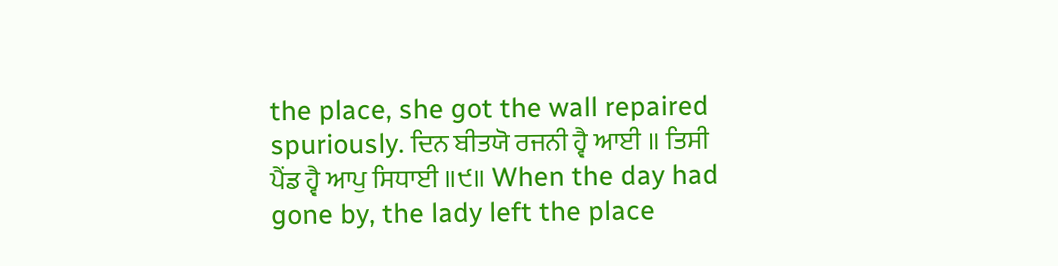the place, she got the wall repaired spuriously. ਦਿਨ ਬੀਤਯੋ ਰਜਨੀ ਹ੍ਵੈ ਆਈ ॥ ਤਿਸੀ ਪੈਂਡ ਹ੍ਵੈ ਆਪੁ ਸਿਧਾਈ ॥੯॥ When the day had gone by, the lady left the place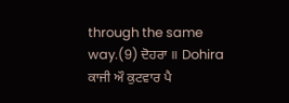through the same way.(9) ਦੋਹਰਾ ॥ Dohira ਕਾਜੀ ਔ ਕੁਟਵਾਰ ਪੈ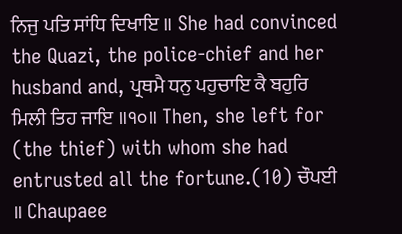ਨਿਜੁ ਪਤਿ ਸਾਂਧਿ ਦਿਖਾਇ ॥ She had convinced the Quazi, the police-chief and her husband and, ਪ੍ਰਥਮੈ ਧਨੁ ਪਹੁਚਾਇ ਕੈ ਬਹੁਰਿ ਮਿਲੀ ਤਿਹ ਜਾਇ ॥੧੦॥ Then, she left for (the thief) with whom she had entrusted all the fortune.(10) ਚੌਪਈ ॥ Chaupaee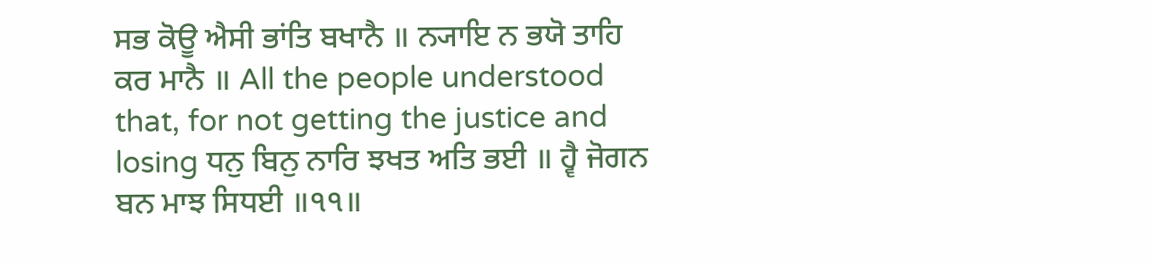ਸਭ ਕੋਊ ਐਸੀ ਭਾਂਤਿ ਬਖਾਨੈ ॥ ਨ੍ਯਾਇ ਨ ਭਯੋ ਤਾਹਿ ਕਰ ਮਾਨੈ ॥ All the people understood that, for not getting the justice and losing ਧਨੁ ਬਿਨੁ ਨਾਰਿ ਝਖਤ ਅਤਿ ਭਈ ॥ ਹ੍ਵੈ ਜੋਗਨ ਬਨ ਮਾਝ ਸਿਧਈ ॥੧੧॥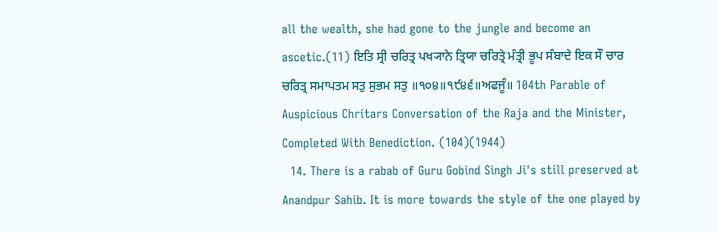all the wealth, she had gone to the jungle and become an ascetic.(11) ਇਤਿ ਸ੍ਰੀ ਚਰਿਤ੍ਰ ਪਖ੍ਯਾਨੇ ਤ੍ਰਿਯਾ ਚਰਿਤ੍ਰੇ ਮੰਤ੍ਰੀ ਭੂਪ ਸੰਬਾਦੇ ਇਕ ਸੌ ਚਾਰ ਚਰਿਤ੍ਰ ਸਮਾਪਤਮ ਸਤੁ ਸੁਭਮ ਸਤੁ ॥੧੦੪॥੧੯੪੬॥ਅਫਜੂੰ॥ 104th Parable of Auspicious Chritars Conversation of the Raja and the Minister, Completed With Benediction. (104)(1944)
  14. There is a rabab of Guru Gobind Singh Ji's still preserved at Anandpur Sahib. It is more towards the style of the one played by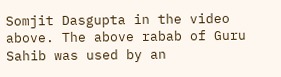Somjit Dasgupta in the video above. The above rabab of Guru Sahib was used by an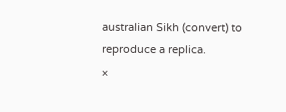australian Sikh (convert) to reproduce a replica.
×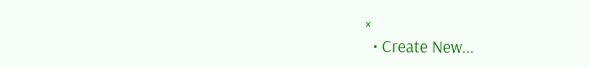×
  • Create New...